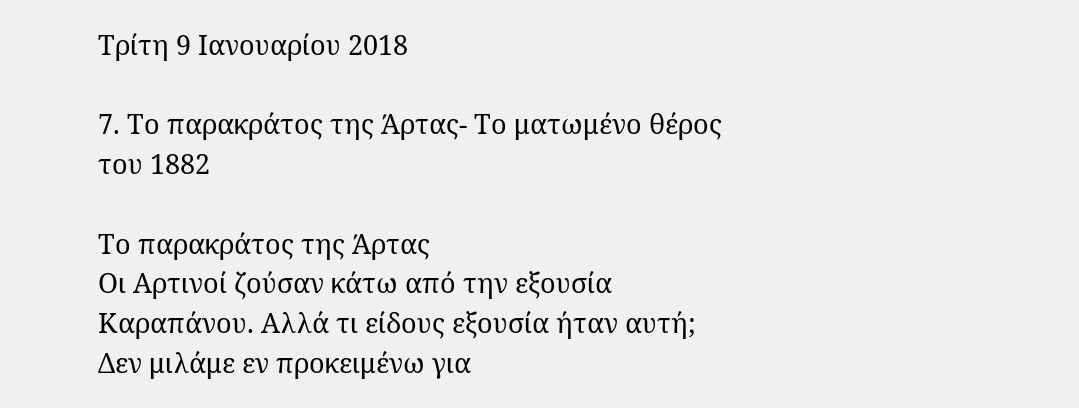Τρίτη 9 Ιανουαρίου 2018

7. Το παρακράτος της Άρτας- Το ματωμένο θέρος του 1882

Το παρακράτος της Άρτας
Οι Αρτινοί ζούσαν κάτω από την εξουσία Καραπάνου. Αλλά τι είδους εξουσία ήταν αυτή; Δεν μιλάμε εν προκειμένω για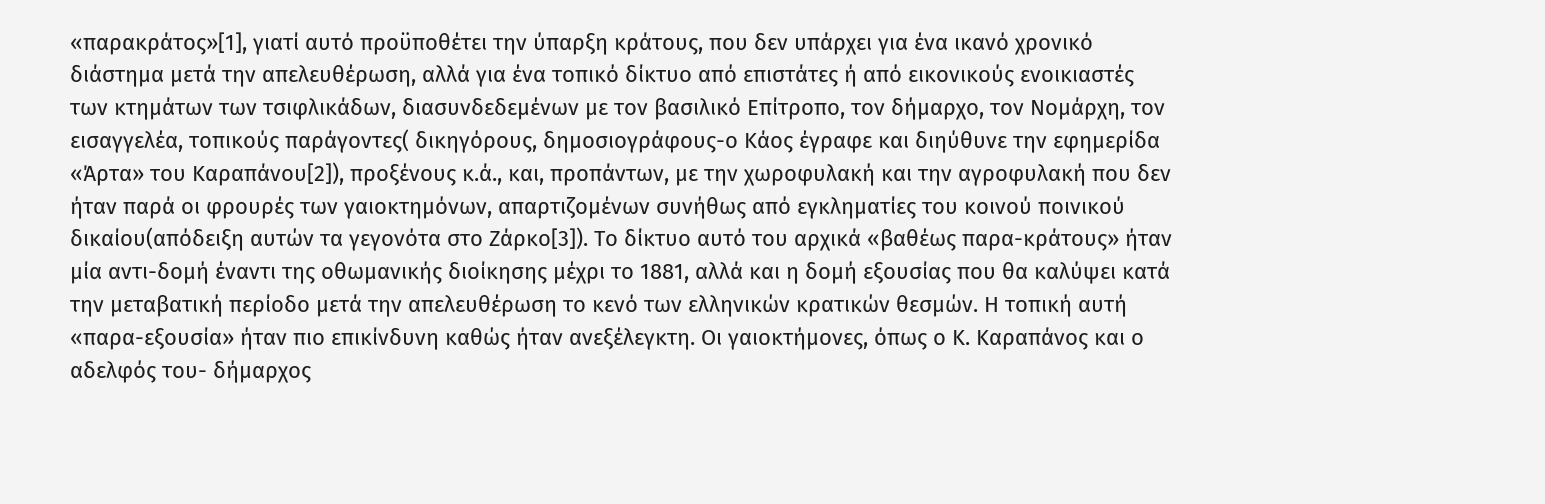«παρακράτος»[1], γιατί αυτό προϋποθέτει την ύπαρξη κράτους, που δεν υπάρχει για ένα ικανό χρονικό διάστημα μετά την απελευθέρωση, αλλά για ένα τοπικό δίκτυο από επιστάτες ή από εικονικούς ενοικιαστές των κτημάτων των τσιφλικάδων, διασυνδεδεμένων με τον βασιλικό Επίτροπο, τον δήμαρχο, τον Νομάρχη, τον εισαγγελέα, τοπικούς παράγοντες( δικηγόρους, δημοσιογράφους-ο Κάος έγραφε και διηύθυνε την εφημερίδα «Άρτα» του Καραπάνου[2]), προξένους κ.ά., και, προπάντων, με την χωροφυλακή και την αγροφυλακή που δεν ήταν παρά οι φρουρές των γαιοκτημόνων, απαρτιζομένων συνήθως από εγκληματίες του κοινού ποινικού δικαίου(απόδειξη αυτών τα γεγονότα στο Ζάρκο[3]). Το δίκτυο αυτό του αρχικά «βαθέως παρα-κράτους» ήταν μία αντι-δομή έναντι της οθωμανικής διοίκησης μέχρι το 1881, αλλά και η δομή εξουσίας που θα καλύψει κατά την μεταβατική περίοδο μετά την απελευθέρωση το κενό των ελληνικών κρατικών θεσμών. Η τοπική αυτή «παρα-εξουσία» ήταν πιο επικίνδυνη καθώς ήταν ανεξέλεγκτη. Οι γαιοκτήμονες, όπως ο Κ. Καραπάνος και ο αδελφός του- δήμαρχος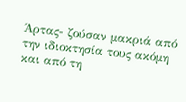Άρτας- ζούσαν μακριά από την ιδιοκτησία τους ακόμη και από τη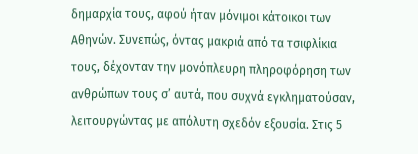δημαρχία τους, αφού ήταν μόνιμοι κάτοικοι των Αθηνών. Συνεπώς, όντας μακριά από τα τσιφλίκια τους, δέχονταν την μονόπλευρη πληροφόρηση των ανθρώπων τους σ’ αυτά, που συχνά εγκληματούσαν, λειτουργώντας με απόλυτη σχεδόν εξουσία. Στις 5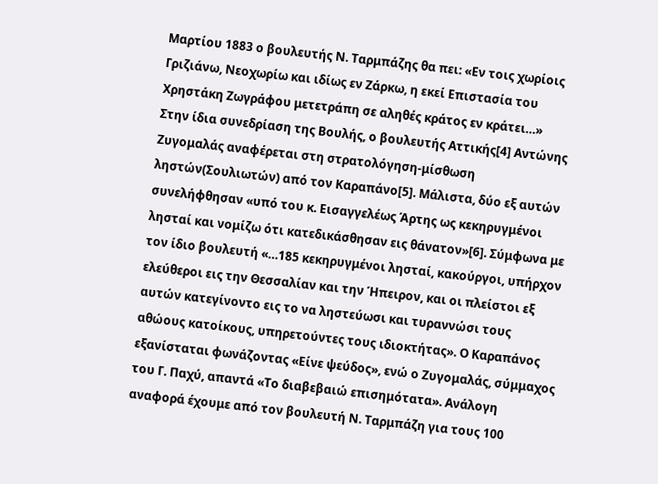Μαρτίου 1883 ο βουλευτής Ν. Ταρμπάζης θα πει: «Εν τοις χωρίοις Γριζιάνω, Νεοχωρίω και ιδίως εν Ζάρκω, η εκεί Επιστασία του Χρηστάκη Ζωγράφου μετετράπη σε αληθές κράτος εν κράτει…»
Στην ίδια συνεδρίαση της Βουλής, ο βουλευτής Αττικής[4] Αντώνης Ζυγομαλάς αναφέρεται στη στρατολόγηση-μίσθωση ληστών(Σουλιωτών) από τον Καραπάνο[5]. Μάλιστα, δύο εξ αυτών συνελήφθησαν «υπό του κ. Εισαγγελέως Άρτης ως κεκηρυγμένοι λησταί και νομίζω ότι κατεδικάσθησαν εις θάνατον»[6]. Σύμφωνα με τον ίδιο βουλευτή «…185 κεκηρυγμένοι λησταί, κακούργοι, υπήρχον ελεύθεροι εις την Θεσσαλίαν και την Ήπειρον, και οι πλείστοι εξ αυτών κατεγίνοντο εις το να ληστεύωσι και τυραννώσι τους αθώους κατοίκους, υπηρετούντες τους ιδιοκτήτας». Ο Καραπάνος εξανίσταται φωνάζοντας «Είνε ψεύδος», ενώ ο Ζυγομαλάς, σύμμαχος του Γ. Παχύ, απαντά «Το διαβεβαιώ επισημότατα». Ανάλογη αναφορά έχουμε από τον βουλευτή Ν. Ταρμπάζη για τους 100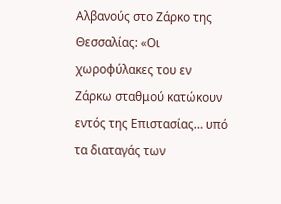Αλβανούς στο Ζάρκο της Θεσσαλίας: «Οι χωροφύλακες του εν Ζάρκω σταθμού κατώκουν εντός της Επιστασίας… υπό τα διαταγάς των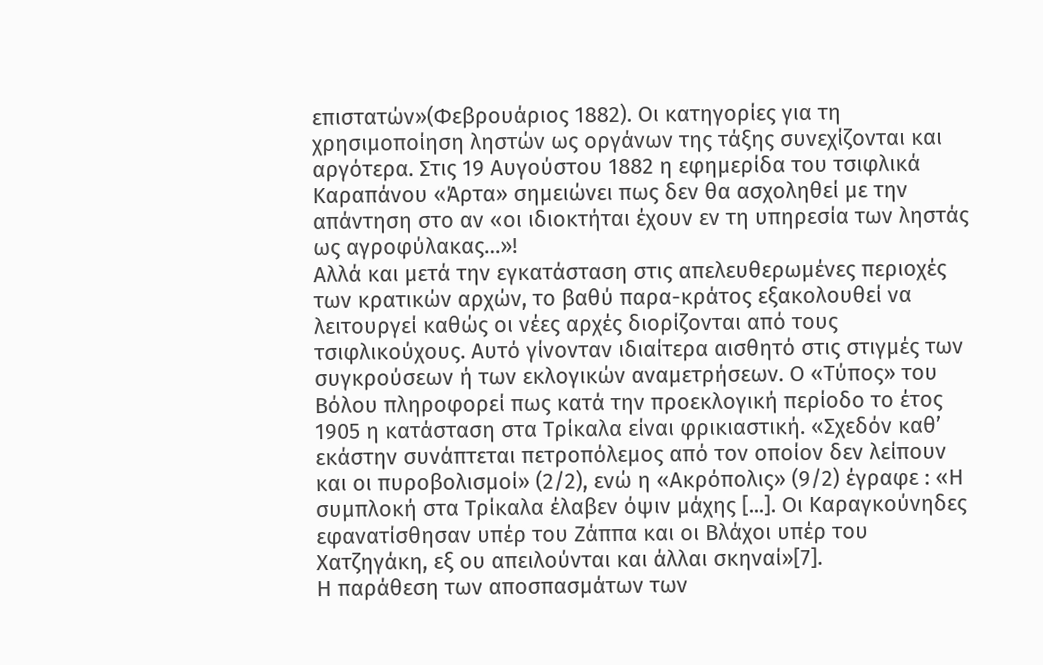επιστατών»(Φεβρουάριος 1882). Οι κατηγορίες για τη χρησιμοποίηση ληστών ως οργάνων της τάξης συνεχίζονται και αργότερα. Στις 19 Αυγούστου 1882 η εφημερίδα του τσιφλικά Καραπάνου «Άρτα» σημειώνει πως δεν θα ασχοληθεί με την απάντηση στο αν «οι ιδιοκτήται έχουν εν τη υπηρεσία των ληστάς ως αγροφύλακας…»!
Αλλά και μετά την εγκατάσταση στις απελευθερωμένες περιοχές των κρατικών αρχών, το βαθύ παρα-κράτος εξακολουθεί να λειτουργεί καθώς οι νέες αρχές διορίζονται από τους τσιφλικούχους. Αυτό γίνονταν ιδιαίτερα αισθητό στις στιγμές των συγκρούσεων ή των εκλογικών αναμετρήσεων. Ο «Τύπος» του Βόλου πληροφορεί πως κατά την προεκλογική περίοδο το έτος 1905 η κατάσταση στα Τρίκαλα είναι φρικιαστική. «Σχεδόν καθ’ εκάστην συνάπτεται πετροπόλεμος από τον οποίον δεν λείπουν και οι πυροβολισμοί» (2/2), ενώ η «Ακρόπολις» (9/2) έγραφε : «Η συμπλοκή στα Τρίκαλα έλαβεν όψιν μάχης [...]. Οι Καραγκούνηδες εφανατίσθησαν υπέρ του Ζάππα και οι Βλάχοι υπέρ του Χατζηγάκη, εξ ου απειλούνται και άλλαι σκηναί»[7].
Η παράθεση των αποσπασμάτων των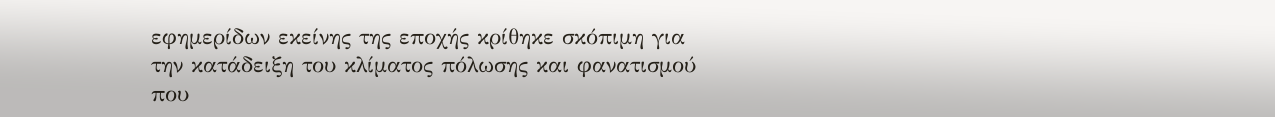εφημερίδων εκείνης της εποχής κρίθηκε σκόπιμη για την κατάδειξη του κλίματος πόλωσης και φανατισμού που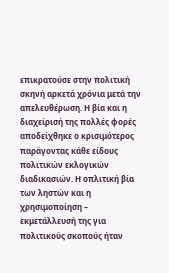επικρατούσε στην πολιτική σκηνή αρκετά χρόνια μετά την απελευθέρωση. Η βία και η διαχείρισή της πολλές φορές αποδείχθηκε ο κρισιμότερος παράγοντας κάθε είδους πολιτικών εκλογικών διαδικασιών. Η οπλιτική βία των ληστών και η χρησιμοποίηση – εκμετάλλευσή της για πολιτικούς σκοπούς ήταν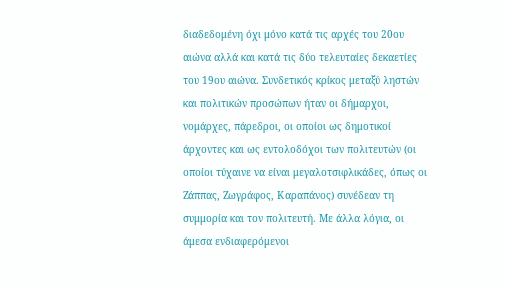διαδεδομένη όχι μόνο κατά τις αρχές του 20ου αιώνα αλλά και κατά τις δύο τελευταίες δεκαετίες του 19ου αιώνα. Συνδετικός κρίκος μεταξύ ληστών και πολιτικών προσώπων ήταν οι δήμαρχοι, νομάρχες, πάρεδροι, οι οποίοι ως δημοτικοί άρχοντες και ως εντολοδόχοι των πολιτευτών (οι οποίοι τύχαινε να είναι μεγαλοτσιφλικάδες, όπως οι Ζάππας, Ζωγράφος, Καραπάνος) συνέδεαν τη συμμορία και τον πολιτευτή. Με άλλα λόγια, οι άμεσα ενδιαφερόμενοι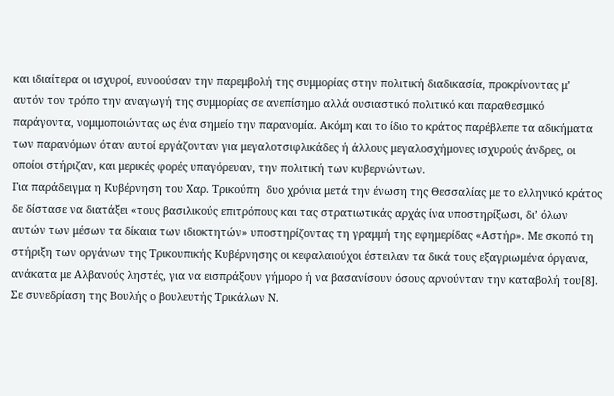και ιδιαίτερα οι ισχυροί, ευνοούσαν την παρεμβολή της συμμορίας στην πολιτική διαδικασία, προκρίνοντας μ’ αυτόν τον τρόπο την αναγωγή της συμμορίας σε ανεπίσημο αλλά ουσιαστικό πολιτικό και παραθεσμικό παράγοντα, νομιμοποιώντας ως ένα σημείο την παρανομία. Ακόμη και το ίδιο το κράτος παρέβλεπε τα αδικήματα των παρανόμων όταν αυτοί εργάζονταν για μεγαλοτσιφλικάδες ή άλλους μεγαλοσχήμονες ισχυρούς άνδρες, οι οποίοι στήριζαν, και μερικές φορές υπαγόρευαν, την πολιτική των κυβερνώντων.
Για παράδειγμα η Κυβέρνηση του Χαρ. Τρικούπη  δυο χρόνια μετά την ένωση της Θεσσαλίας με το ελληνικό κράτος δε δίστασε να διατάξει «τους βασιλικούς επιτρόπους και τας στρατιωτικάς αρχάς ίνα υποστηρίξωσι, δι’ όλων αυτών των μέσων τα δίκαια των ιδιοκτητών» υποστηρίζοντας τη γραμμή της εφημερίδας «Αστήρ». Με σκοπό τη στήριξη των οργάνων της Τρικουπικής Κυβέρνησης οι κεφαλαιούχοι έστειλαν τα δικά τους εξαγριωμένα όργανα, ανάκατα με Αλβανούς ληστές, για να εισπράξουν γήμορο ή να βασανίσουν όσους αρνούνταν την καταβολή του[8].
Σε συνεδρίαση της Βουλής ο βουλευτής Τρικάλων Ν.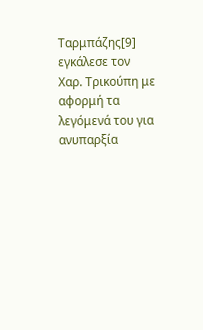Ταρμπάζης[9] εγκάλεσε τον Χαρ. Τρικούπη με αφορμή τα λεγόμενά του για ανυπαρξία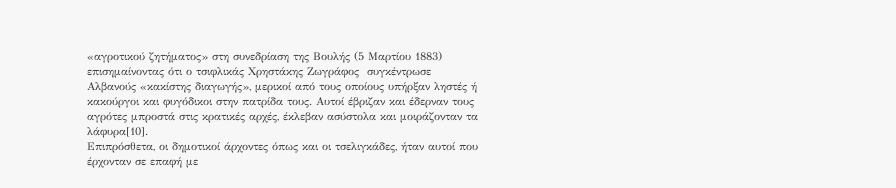«αγροτικού ζητήματος» στη συνεδρίαση της Βουλής (5 Μαρτίου 1883) επισημαίνοντας ότι ο τσιφλικάς Χρηστάκης Ζωγράφος  συγκέντρωσε  Αλβανούς «κακίστης διαγωγής», μερικοί από τους οποίους υπήρξαν ληστές ή κακούργοι και φυγόδικοι στην πατρίδα τους. Αυτοί έβριζαν και έδερναν τους αγρότες μπροστά στις κρατικές αρχές, έκλεβαν ασύστολα και μοιράζονταν τα λάφυρα[10].
Επιπρόσθετα, οι δημοτικοί άρχοντες όπως και οι τσελιγκάδες, ήταν αυτοί που έρχονταν σε επαφή με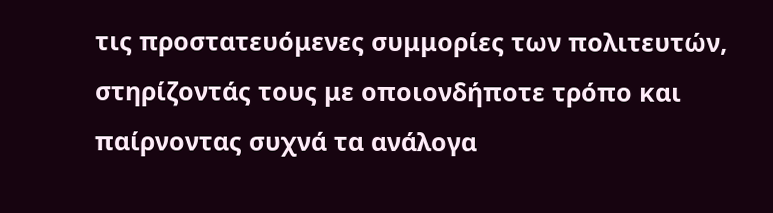τις προστατευόμενες συμμορίες των πολιτευτών, στηρίζοντάς τους με οποιονδήποτε τρόπο και παίρνοντας συχνά τα ανάλογα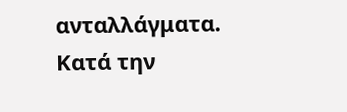ανταλλάγματα.
Κατά την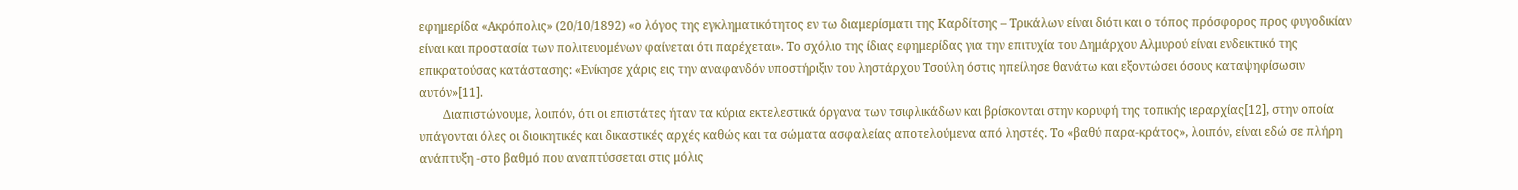εφημερίδα «Ακρόπολις» (20/10/1892) «ο λόγος της εγκληματικότητος εν τω διαμερίσματι της Καρδίτσης – Τρικάλων είναι διότι και ο τόπος πρόσφορος προς φυγοδικίαν είναι και προστασία των πολιτευομένων φαίνεται ότι παρέχεται». Το σχόλιο της ίδιας εφημερίδας για την επιτυχία του Δημάρχου Αλμυρού είναι ενδεικτικό της επικρατούσας κατάστασης: «Ενίκησε χάρις εις την αναφανδόν υποστήριξιν του ληστάρχου Τσούλη όστις ηπείλησε θανάτω και εξοντώσει όσους καταψηφίσωσιν αυτόν»[11].
        Διαπιστώνουμε, λοιπόν, ότι οι επιστάτες ήταν τα κύρια εκτελεστικά όργανα των τσιφλικάδων και βρίσκονται στην κορυφή της τοπικής ιεραρχίας[12], στην οποία υπάγονται όλες οι διοικητικές και δικαστικές αρχές καθώς και τα σώματα ασφαλείας αποτελούμενα από ληστές. Το «βαθύ παρα-κράτος», λοιπόν, είναι εδώ σε πλήρη ανάπτυξη -στο βαθμό που αναπτύσσεται στις μόλις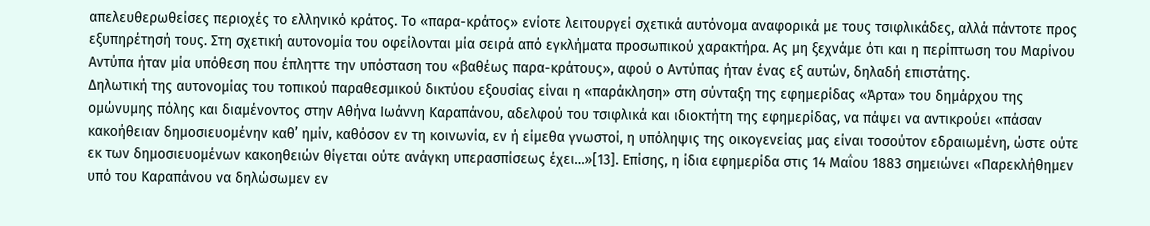απελευθερωθείσες περιοχές το ελληνικό κράτος. Το «παρα-κράτος» ενίοτε λειτουργεί σχετικά αυτόνομα αναφορικά με τους τσιφλικάδες, αλλά πάντοτε προς εξυπηρέτησή τους. Στη σχετική αυτονομία του οφείλονται μία σειρά από εγκλήματα προσωπικού χαρακτήρα. Ας μη ξεχνάμε ότι και η περίπτωση του Μαρίνου Αντύπα ήταν μία υπόθεση που έπληττε την υπόσταση του «βαθέως παρα-κράτους», αφού ο Αντύπας ήταν ένας εξ αυτών, δηλαδή επιστάτης.
Δηλωτική της αυτονομίας του τοπικού παραθεσμικού δικτύου εξουσίας είναι η «παράκληση» στη σύνταξη της εφημερίδας «Άρτα» του δημάρχου της ομώνυμης πόλης και διαμένοντος στην Αθήνα Ιωάννη Καραπάνου, αδελφού του τσιφλικά και ιδιοκτήτη της εφημερίδας, να πάψει να αντικρούει «πάσαν κακοήθειαν δημοσιευομένην καθ’ ημίν, καθόσον εν τη κοινωνία, εν ή είμεθα γνωστοί, η υπόληψις της οικογενείας μας είναι τοσούτον εδραιωμένη, ώστε ούτε εκ των δημοσιευομένων κακοηθειών θίγεται ούτε ανάγκη υπερασπίσεως έχει…»[13]. Επίσης, η ίδια εφημερίδα στις 14 Μαΐου 1883 σημειώνει «Παρεκλήθημεν υπό του Καραπάνου να δηλώσωμεν εν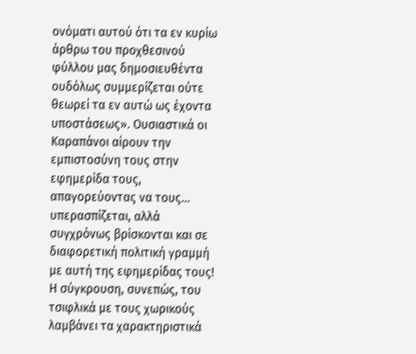ονόματι αυτού ότι τα εν κυρίω άρθρω του προχθεσινού φύλλου μας δημοσιευθέντα ουδόλως συμμερίζεται ούτε θεωρεί τα εν αυτώ ως έχοντα υποστάσεως». Ουσιαστικά οι Καραπάνοι αίρουν την εμπιστοσύνη τους στην εφημερίδα τους, απαγορεύοντας να τους… υπερασπίζεται, αλλά συγχρόνως βρίσκονται και σε διαφορετική πολιτική γραμμή με αυτή της εφημερίδας τους!
Η σύγκρουση, συνεπώς, του τσιφλικά με τους χωρικούς λαμβάνει τα χαρακτηριστικά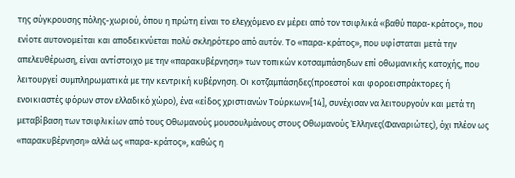της σύγκρουσης πόλης-χωριού, όπου η πρώτη είναι το ελεγχόμενο εν μέρει από τον τσιφλικά «βαθύ παρα-κράτος», που ενίοτε αυτονομείται και αποδεικνύεται πολύ σκληρότερο από αυτόν. Το «παρα-κράτος», που υφίσταται μετά την απελευθέρωση, είναι αντίστοιχο με την «παρακυβέρνηση» των τοπικών κοτσαμπάσηδων επί οθωμανικής κατοχής, που λειτουργεί συμπληρωματικά με την κεντρική κυβέρνηση. Οι κοτζαμπάσηδες(προεστοί και φοροεισπράκτορες ή ενοικιαστές φόρων στον ελλαδικό χώρο), ένα «είδος χριστιανών Τούρκων»[14], συνέχισαν να λειτουργούν και μετά τη μεταβίβαση των τσιφλικίων από τους Οθωμανούς μουσουλμάνους στους Οθωμανούς Έλληνες(Φαναριώτες), όχι πλέον ως «παρακυβέρνηση» αλλά ως «παρα-κράτος», καθώς η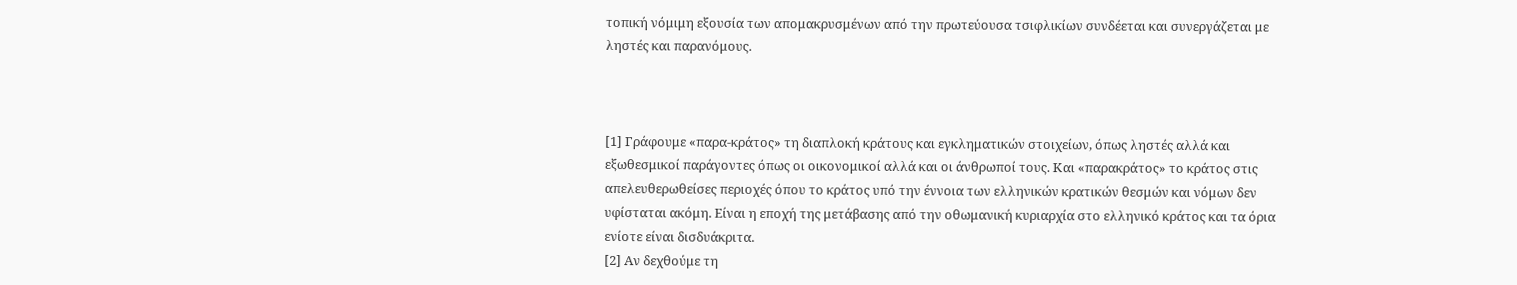τοπική νόμιμη εξουσία των απομακρυσμένων από την πρωτεύουσα τσιφλικίων συνδέεται και συνεργάζεται με ληστές και παρανόμους.



[1] Γράφουμε «παρα-κράτος» τη διαπλοκή κράτους και εγκληματικών στοιχείων, όπως ληστές αλλά και εξωθεσμικοί παράγοντες όπως οι οικονομικοί αλλά και οι άνθρωποί τους. Και «παρακράτος» το κράτος στις απελευθερωθείσες περιοχές όπου το κράτος υπό την έννοια των ελληνικών κρατικών θεσμών και νόμων δεν υφίσταται ακόμη. Είναι η εποχή της μετάβασης από την οθωμανική κυριαρχία στο ελληνικό κράτος και τα όρια ενίοτε είναι δισδυάκριτα.
[2] Αν δεχθούμε τη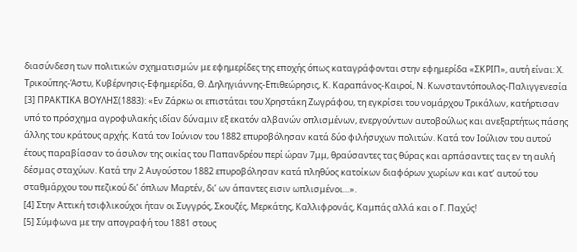διασύνδεση των πολιτικών σχηματισμών με εφημερίδες της εποχής όπως καταγράφονται στην εφημερίδα «ΣΚΡΙΠ», αυτή είναι: Χ. Τρικούπης-Άστυ, Κυβέρνησις-Εφημερίδα, Θ. Δηληγιάννης-Επιθεώρησις, Κ. Καραπάνος-Καιροί, Ν. Κωνσταντόπουλος-Παλιγγενεσία
[3] ΠΡΑΚΤΙΚΑ ΒΟΥΛΗΣ(1883): «Εν Ζάρκω οι επιστάται του Χρηστάκη Ζωγράφου, τη εγκρίσει του νομάρχου Τρικάλων, κατήρτισαν υπό το πρόσχημα αγροφυλακής ιδίαν δύναμιν εξ εκατόν αλβανών οπλισμένων, ενεργούντων αυτοβούλως και ανεξαρτήτως πάσης άλλης του κράτους αρχής. Κατά τον Ιούνιον του 1882 επυροβόλησαν κατά δύο φιλήσυχων πολιτών. Κατά τον Ιούλιον του αυτού έτους παραβίασαν το άσυλον της οικίας του Παπανδρέου περί ώραν 7μμ, θραύσαντες τας θύρας και αρπάσαντες τας εν τη αυλή δέσμας σταχύων. Κατά την 2 Αυγούστου 1882 επυροβόλησαν κατά πληθύος κατοίκων διαφόρων χωρίων και κατ’ αυτού του σταθμάρχου του πεζικού δι’ όπλων Μαρτέν, δι’ ων άπαντες εισιν ωπλισμένοι…».
[4] Στην Αττική τσιφλικούχοι ήταν οι Συγγρός, Σκουζές, Μερκάτης, Καλλιφρονάς, Καμπάς αλλά και ο Γ. Παχύς!
[5] Σύμφωνα με την απογραφή του 1881 στους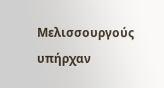Μελισσουργούς υπήρχαν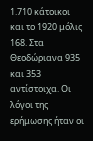1.710 κάτοικοι και το 1920 μόλις 168. Στα Θεοδώριανα 935 και 353 αντίστοιχα. Οι λόγοι της ερήμωσης ήταν οι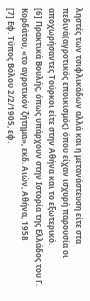ληστές των τσιφλικάδων αλλά και η μετανάστευση είτε στα πεδινά(αγροτικός εποικισμός) όπου είχαν ισχυρή παρουσία οι αποχωρήσαντες Τούρκοι είτε στην Αθήνα και το εξωτερικό.
[6] Πρακτικά Βουλής, όπως υπάρχουν στην Ιστορία της Ελλάδος του Γ. Κορδάτου, «το αγροτικόν ζήτημα», εκδ. Αιών, Αθήνα, 1958
[7] Εφ. Τύπος Βόλου 2/2/1905, εφ.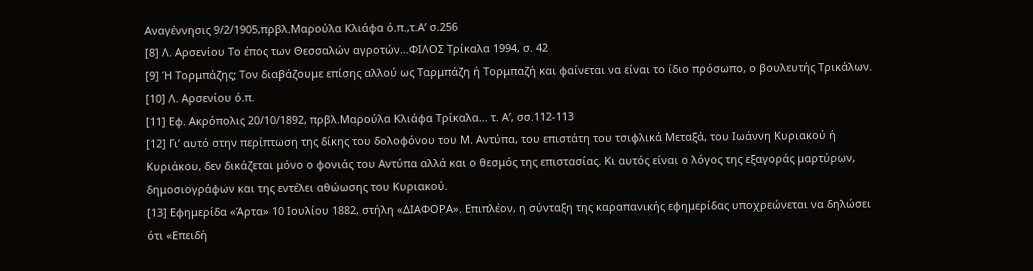Αναγέννησις 9/2/1905,πρβλ.Μαρούλα Κλιάφα ό.π.,τ.Α’ σ.256
[8] Λ. Αρσενίου Το έπος των Θεσσαλών αγροτών…ΦΙΛΟΣ Τρίκαλα 1994, σ. 42
[9] Ή Τορμπάζης; Τον διαβάζουμε επίσης αλλού ως Ταρμπάζη ή Τορμπαζή και φαίνεται να είναι το ίδιο πρόσωπο, ο βουλευτής Τρικάλων.
[10] Λ. Αρσενίου ό.π.
[11] Εφ. Ακρόπολις 20/10/1892, πρβλ.Μαρούλα Κλιάφα Τρίκαλα… τ. Α’, σσ.112-113
[12] Γι’ αυτό στην περίπτωση της δίκης του δολοφόνου του Μ. Αντύπα, του επιστάτη του τσιφλικά Μεταξά, του Ιωάννη Κυριακού ή Κυριάκου, δεν δικάζεται μόνο ο φονιάς του Αντύπα αλλά και ο θεσμός της επιστασίας. Κι αυτός είναι ο λόγος της εξαγοράς μαρτύρων, δημοσιογράφων και της εντέλει αθώωσης του Κυριακού.
[13] Εφημερίδα «Άρτα» 10 Ιουλίου 1882, στήλη «ΔΙΑΦΟΡΑ». Επιπλέον, η σύνταξη της καραπανικής εφημερίδας υποχρεώνεται να δηλώσει ότι «Επειδή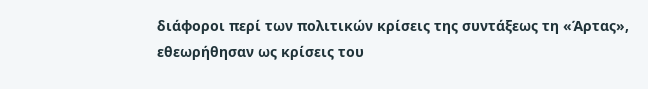διάφοροι περί των πολιτικών κρίσεις της συντάξεως τη «Άρτας», εθεωρήθησαν ως κρίσεις του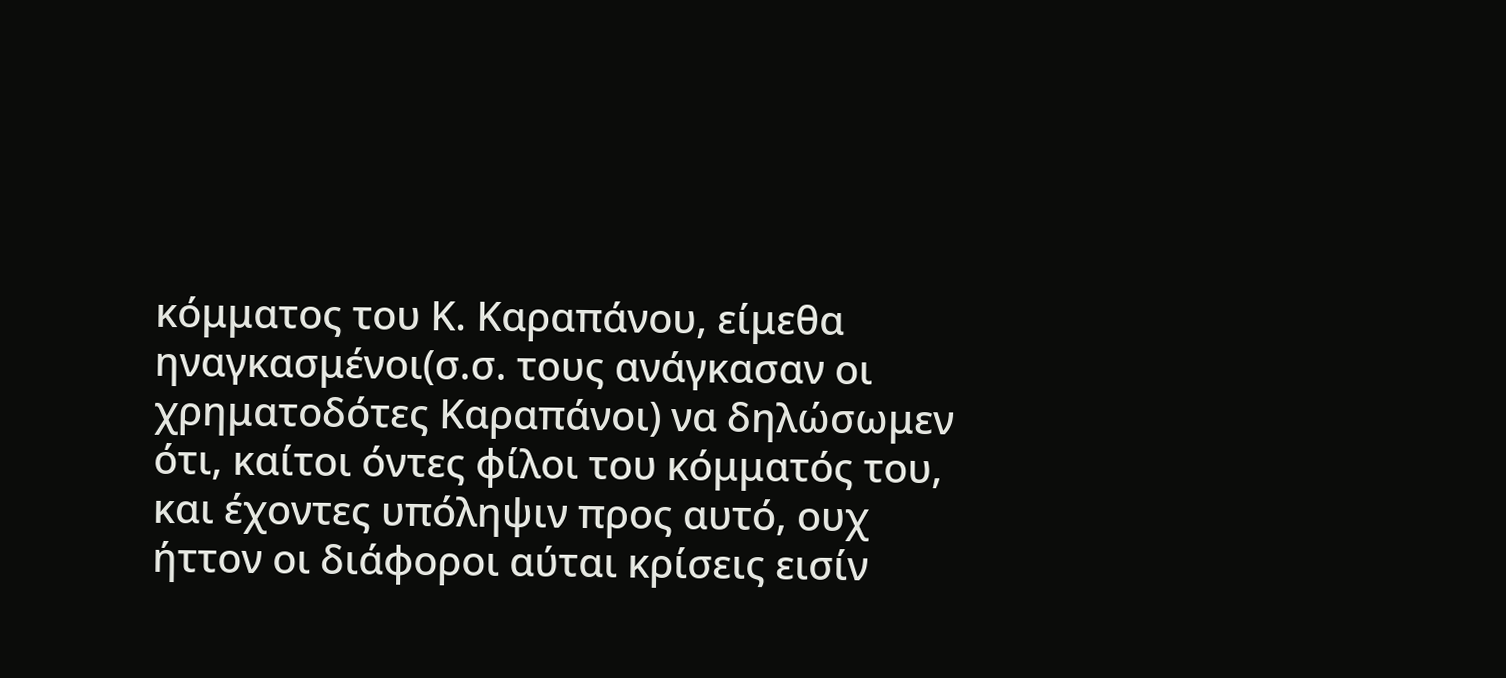κόμματος του Κ. Καραπάνου, είμεθα ηναγκασμένοι(σ.σ. τους ανάγκασαν οι χρηματοδότες Καραπάνοι) να δηλώσωμεν ότι, καίτοι όντες φίλοι του κόμματός του, και έχοντες υπόληψιν προς αυτό, ουχ ήττον οι διάφοροι αύται κρίσεις εισίν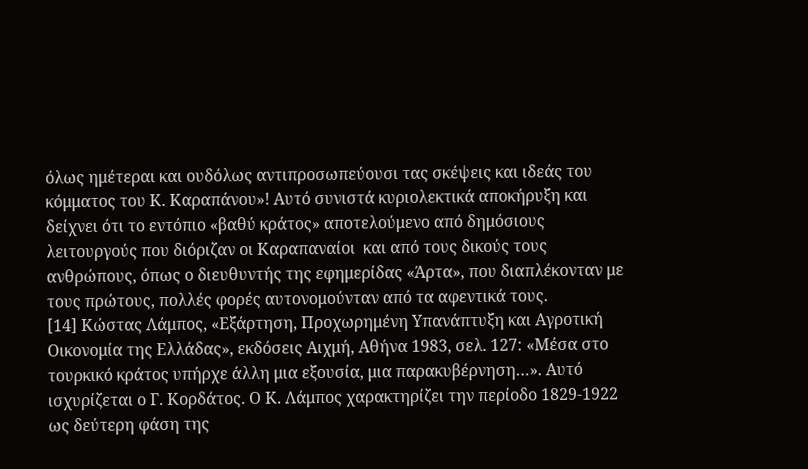όλως ημέτεραι και ουδόλως αντιπροσωπεύουσι τας σκέψεις και ιδεάς του κόμματος του Κ. Καραπάνου»! Αυτό συνιστά κυριολεκτικά αποκήρυξη και δείχνει ότι το εντόπιο «βαθύ κράτος» αποτελούμενο από δημόσιους λειτουργούς που διόριζαν οι Καραπαναίοι  και από τους δικούς τους ανθρώπους, όπως ο διευθυντής της εφημερίδας «Άρτα», που διαπλέκονταν με τους πρώτους, πολλές φορές αυτονομούνταν από τα αφεντικά τους.
[14] Κώστας Λάμπος, «Εξάρτηση, Προχωρημένη Υπανάπτυξη και Αγροτική Οικονομία της Ελλάδας», εκδόσεις Αιχμή, Αθήνα 1983, σελ. 127: «Μέσα στο τουρκικό κράτος υπήρχε άλλη μια εξουσία, μια παρακυβέρνηση…». Αυτό ισχυρίζεται ο Γ. Κορδάτος. Ο Κ. Λάμπος χαρακτηρίζει την περίοδο 1829-1922 ως δεύτερη φάση της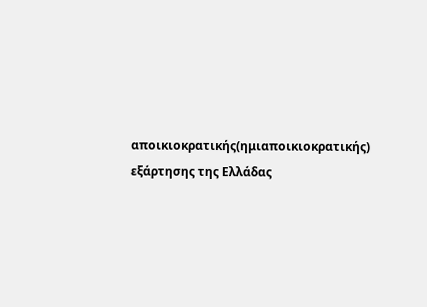αποικιοκρατικής(ημιαποικιοκρατικής) εξάρτησης της Ελλάδας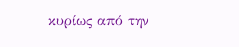κυρίως από την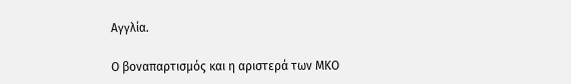Αγγλία.

Ο βοναπαρτισμός και η αριστερά των ΜΚΟ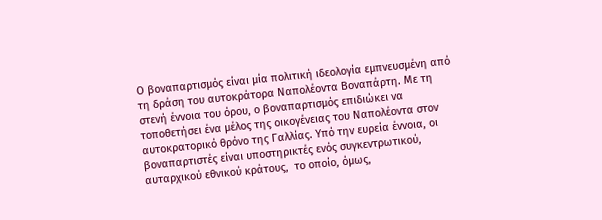Ο βοναπαρτισμός είναι μία πολιτική ιδεολογία εμπνευσμένη από τη δράση του αυτοκράτορα Ναπολέοντα Βοναπάρτη. Με τη στενή έννοια του όρου, ο βοναπαρτισμός επιδιώκει να τοποθετήσει ένα μέλος της οικογένειας του Ναπολέοντα στον αυτοκρατορικό θρόνο της Γαλλίας. Υπό την ευρεία έννοια, οι βοναπαρτιστές είναι υποστηρικτές ενός συγκεντρωτικού, αυταρχικού εθνικού κράτους,  το οποίο, όμως,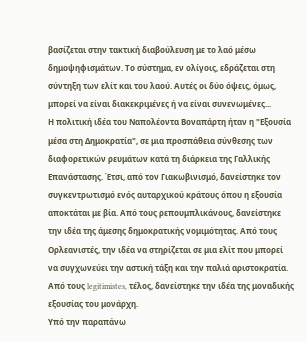βασίζεται στην τακτική διαβούλευση με το λαό μέσω δημοψηφισμάτων. Το σύστημα, εν ολίγοις, εδράζεται στη σύντηξη των ελίτ και του λαού. Αυτές οι δύο όψεις, όμως, μπορεί να είναι διακεκριμένες ή να είναι συνενωμένες...
Η πολιτική ιδέα του Ναπολέοντα Βοναπάρτη ήταν η "Εξουσία μέσα στη Δημοκρατία", σε μια προσπάθεια σύνθεσης των διαφορετικών ρευμάτων κατά τη διάρκεια της Γαλλικής Επανάστασης. Έτσι, από τον Γιακωβινισμό, δανείστηκε τον συγκεντρωτισμό ενός αυταρχικού κράτους όπου η εξουσία αποκτάται με βία. Από τους ρεπουμπλικάνους, δανείστηκε την ιδέα της άμεσης δημοκρατικής νομιμότητας. Από τους Ορλεανιστές, την ιδέα να στηρίζεται σε μια ελίτ που μπορεί να συγχωνεύει την αστική τάξη και την παλιά αριστοκρατία. Από τους legitimistes, τέλος, δανείστηκε την ιδέα της μοναδικής εξουσίας του μονάρχη.
Υπό την παραπάνω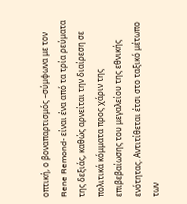οπτική, ο βοναπαρτισμός –σύμφωνα με τον Rene Remond- είναι ένα από τα τρία ρεύματα της δεξιάς, καθώς αρνείται την διαίρεση σε πολιτικά κόμματα προς χάριν της επιβεβαίωσης του μεγαλείου της εθνικής ενότητας. Αντιτίθεται έτσι στο ταξικό μέτωπο των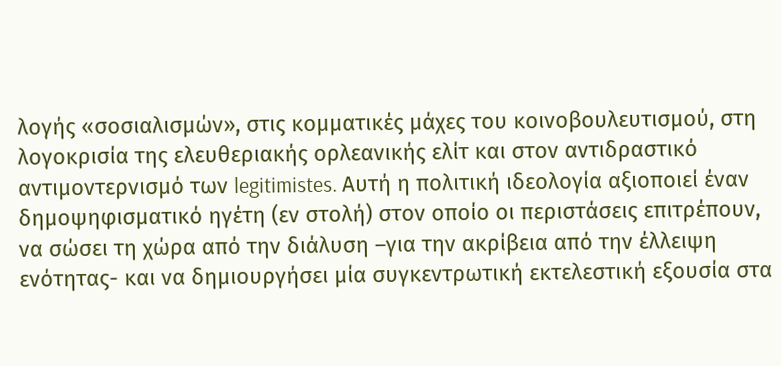λογής «σοσιαλισμών», στις κομματικές μάχες του κοινοβουλευτισμού, στη λογοκρισία της ελευθεριακής ορλεανικής ελίτ και στον αντιδραστικό αντιμοντερνισμό των legitimistes. Αυτή η πολιτική ιδεολογία αξιοποιεί έναν δημοψηφισματικό ηγέτη (εν στολή) στον οποίο οι περιστάσεις επιτρέπουν, να σώσει τη χώρα από την διάλυση –για την ακρίβεια από την έλλειψη ενότητας- και να δημιουργήσει μία συγκεντρωτική εκτελεστική εξουσία στα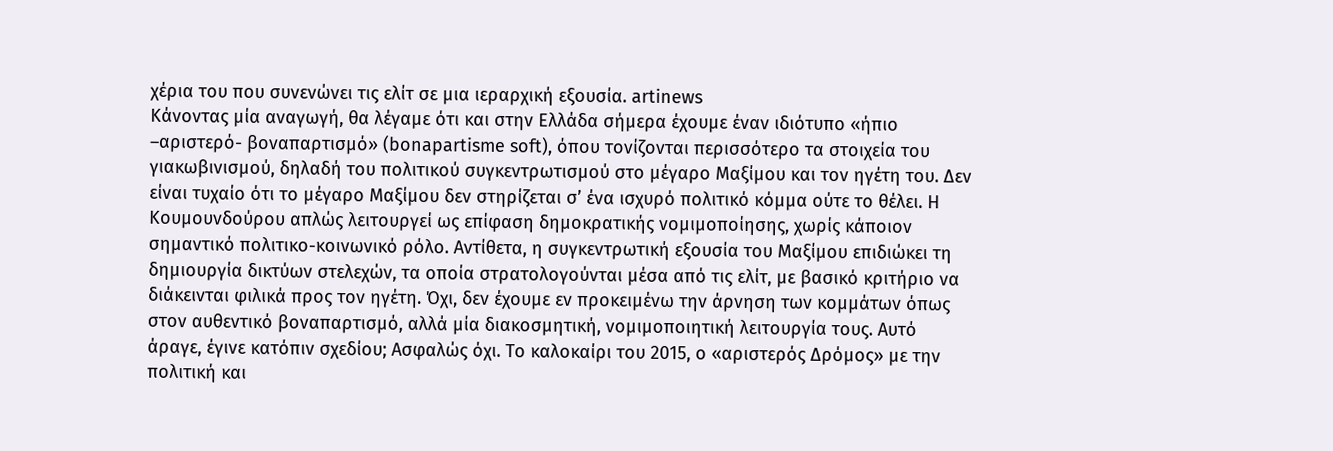χέρια του που συνενώνει τις ελίτ σε μια ιεραρχική εξουσία. artinews
Κάνοντας μία αναγωγή, θα λέγαμε ότι και στην Ελλάδα σήμερα έχουμε έναν ιδιότυπο «ήπιο –αριστερό- βοναπαρτισμό» (bonapartisme soft), όπου τονίζονται περισσότερο τα στοιχεία του γιακωβινισμού, δηλαδή του πολιτικού συγκεντρωτισμού στο μέγαρο Μαξίμου και τον ηγέτη του. Δεν είναι τυχαίο ότι το μέγαρο Μαξίμου δεν στηρίζεται σ’ ένα ισχυρό πολιτικό κόμμα ούτε το θέλει. Η Κουμουνδούρου απλώς λειτουργεί ως επίφαση δημοκρατικής νομιμοποίησης, χωρίς κάποιον σημαντικό πολιτικο-κοινωνικό ρόλο. Αντίθετα, η συγκεντρωτική εξουσία του Μαξίμου επιδιώκει τη δημιουργία δικτύων στελεχών, τα οποία στρατολογούνται μέσα από τις ελίτ, με βασικό κριτήριο να διάκεινται φιλικά προς τον ηγέτη. Όχι, δεν έχουμε εν προκειμένω την άρνηση των κομμάτων όπως στον αυθεντικό βοναπαρτισμό, αλλά μία διακοσμητική, νομιμοποιητική λειτουργία τους. Αυτό άραγε, έγινε κατόπιν σχεδίου; Ασφαλώς όχι. Το καλοκαίρι του 2015, ο «αριστερός Δρόμος» με την πολιτική και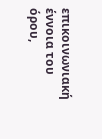επικοινωνιακή έννοια του όρου,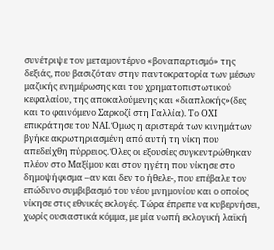συνέτριψε τον μεταμοντέρνο «βοναπαρτισμό» της δεξιάς, που βασιζόταν στην παντοκρατορία των μέσων μαζικής ενημέρωσης και του χρηματοπιστωτικού κεφαλαίου, της αποκαλούμενης και «διαπλοκής»(δες και το φαινόμενο Σαρκοζί στη Γαλλία). Το ΟΧΙ επικράτησε του ΝΑΙ. Όμως η αριστερά των κινημάτων βγήκε ακρωτηριασμένη από αυτή τη νίκη που απεδείχθη πύρρειος. Όλες οι εξουσίες συγκεντρώθηκαν πλέον στο Μαξίμου και στον ηγέτη που νίκησε στο δημοψήφισμα –αν και δεν το ήθελε-, που επέβαλε τον επώδυνο συμβιβασμό του νέου μνημονίου και ο οποίος νίκησε στις εθνικές εκλογές. Τώρα έπρεπε να κυβερνήσει, χωρίς ουσιαστικά κόμμα, με μία νωπή εκλογική λαϊκή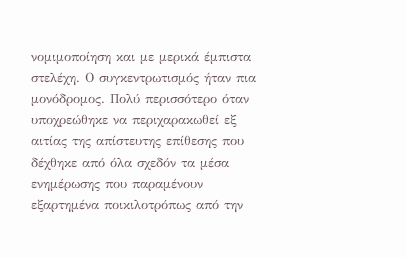νομιμοποίηση και με μερικά έμπιστα στελέχη. Ο συγκεντρωτισμός ήταν πια μονόδρομος. Πολύ περισσότερο όταν υποχρεώθηκε να περιχαρακωθεί εξ αιτίας της απίστευτης επίθεσης που δέχθηκε από όλα σχεδόν τα μέσα ενημέρωσης που παραμένουν εξαρτημένα ποικιλοτρόπως από την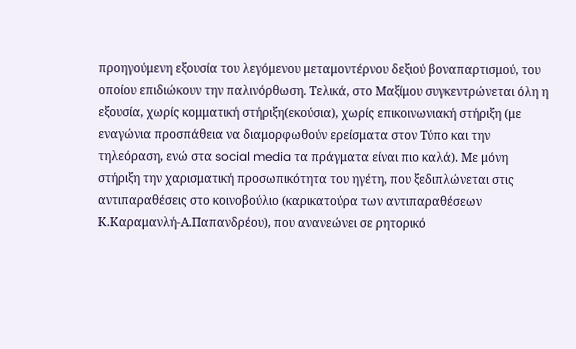προηγούμενη εξουσία του λεγόμενου μεταμοντέρνου δεξιού βοναπαρτισμού, του οποίου επιδιώκουν την παλινόρθωση. Τελικά, στο Μαξίμου συγκεντρώνεται όλη η εξουσία, χωρίς κομματική στήριξη(εκούσια), χωρίς επικοινωνιακή στήριξη (με εναγώνια προσπάθεια να διαμορφωθούν ερείσματα στον Τύπο και την τηλεόραση, ενώ στα social media τα πράγματα είναι πιο καλά). Με μόνη στήριξη την χαρισματική προσωπικότητα του ηγέτη, που ξεδιπλώνεται στις αντιπαραθέσεις στο κοινοβούλιο (καρικατούρα των αντιπαραθέσεων Κ.Καραμανλή-Α.Παπανδρέου), που ανανεώνει σε ρητορικό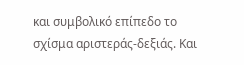και συμβολικό επίπεδο το σχίσμα αριστεράς-δεξιάς. Και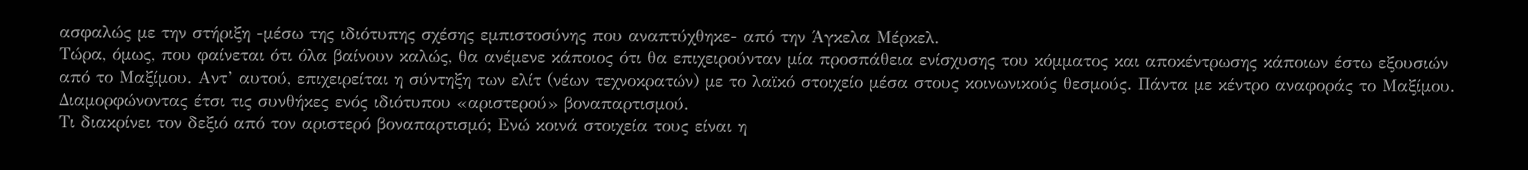ασφαλώς με την στήριξη -μέσω της ιδιότυπης σχέσης εμπιστοσύνης που αναπτύχθηκε- από την Άγκελα Μέρκελ.
Τώρα, όμως, που φαίνεται ότι όλα βαίνουν καλώς, θα ανέμενε κάποιος ότι θα επιχειρούνταν μία προσπάθεια ενίσχυσης του κόμματος και αποκέντρωσης κάποιων έστω εξουσιών από το Μαξίμου. Αντ’ αυτού, επιχειρείται η σύντηξη των ελίτ (νέων τεχνοκρατών) με το λαϊκό στοιχείο μέσα στους κοινωνικούς θεσμούς. Πάντα με κέντρο αναφοράς το Μαξίμου. Διαμορφώνοντας έτσι τις συνθήκες ενός ιδιότυπου «αριστερού» βοναπαρτισμού.
Τι διακρίνει τον δεξιό από τον αριστερό βοναπαρτισμό; Ενώ κοινά στοιχεία τους είναι η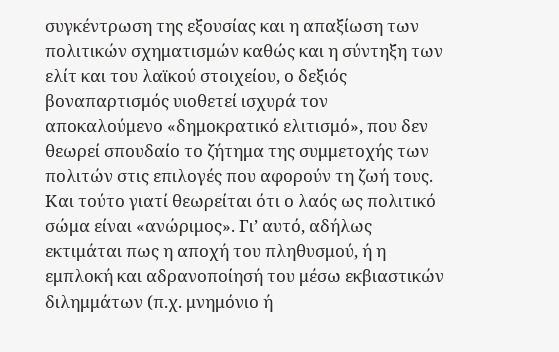συγκέντρωση της εξουσίας και η απαξίωση των πολιτικών σχηματισμών καθώς και η σύντηξη των ελίτ και του λαϊκού στοιχείου, ο δεξιός βοναπαρτισμός υιοθετεί ισχυρά τον αποκαλούμενο «δημοκρατικό ελιτισμό», που δεν θεωρεί σπουδαίο το ζήτημα της συμμετοχής των πολιτών στις επιλογές που αφορούν τη ζωή τους. Και τούτο γιατί θεωρείται ότι ο λαός ως πολιτικό σώμα είναι «ανώριμος». Γι’ αυτό, αδήλως εκτιμάται πως η αποχή του πληθυσμού, ή η εμπλοκή και αδρανοποίησή του μέσω εκβιαστικών διλημμάτων (π.χ. μνημόνιο ή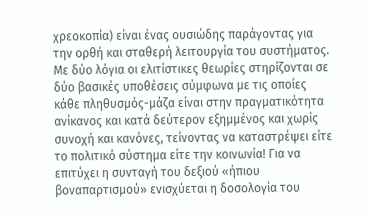χρεοκοπία) είναι ένας ουσιώδης παράγοντας για την ορθή και σταθερή λειτουργία του συστήματος. Με δύο λόγια οι ελιτίστικες θεωρίες στηρίζονται σε δύο βασικές υποθέσεις σύμφωνα με τις οποίες κάθε πληθυσμός-μάζα είναι στην πραγματικότητα ανίκανος και κατά δεύτερον εξημμένος και χωρίς συνοχή και κανόνες, τείνοντας να καταστρέψει είτε το πολιτικό σύστημα είτε την κοινωνία! Για να επιτύχει η συνταγή του δεξιού «ήπιου βοναπαρτισμού» ενισχύεται η δοσολογία του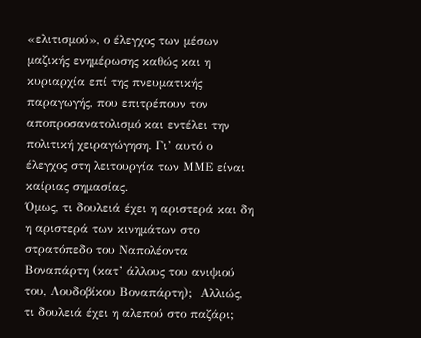«ελιτισμού», ο έλεγχος των μέσων μαζικής ενημέρωσης καθώς και η κυριαρχία επί της πνευματικής παραγωγής, που επιτρέπουν τον αποπροσανατολισμό και εντέλει την πολιτική χειραγώγηση. Γι’ αυτό ο έλεγχος στη λειτουργία των ΜΜΕ είναι καίριας σημασίας.
Όμως, τι δουλειά έχει η αριστερά και δη η αριστερά των κινημάτων στο στρατόπεδο του Ναπολέοντα Βοναπάρτη (κατ’ άλλους του ανιψιού του, Λουδοβίκου Βοναπάρτη);  Αλλιώς, τι δουλειά έχει η αλεπού στο παζάρι;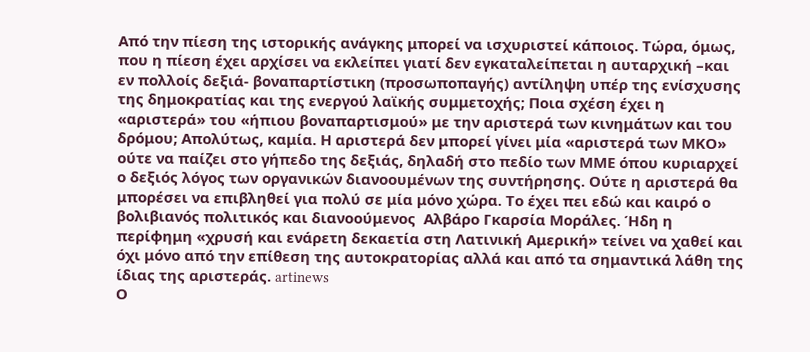Από την πίεση της ιστορικής ανάγκης μπορεί να ισχυριστεί κάποιος. Τώρα, όμως, που η πίεση έχει αρχίσει να εκλείπει γιατί δεν εγκαταλείπεται η αυταρχική –και εν πολλοίς δεξιά- βοναπαρτίστικη (προσωποπαγής) αντίληψη υπέρ της ενίσχυσης της δημοκρατίας και της ενεργού λαϊκής συμμετοχής; Ποια σχέση έχει η «αριστερά» του «ήπιου βοναπαρτισμού» με την αριστερά των κινημάτων και του δρόμου; Απολύτως, καμία. Η αριστερά δεν μπορεί γίνει μία «αριστερά των ΜΚΟ» ούτε να παίζει στο γήπεδο της δεξιάς, δηλαδή στο πεδίο των ΜΜΕ όπου κυριαρχεί ο δεξιός λόγος των οργανικών διανοουμένων της συντήρησης. Ούτε η αριστερά θα μπορέσει να επιβληθεί για πολύ σε μία μόνο χώρα. Το έχει πει εδώ και καιρό ο βολιβιανός πολιτικός και διανοούμενος  Αλβάρο Γκαρσία Μοράλες. Ήδη η περίφημη «χρυσή και ενάρετη δεκαετία στη Λατινική Αμερική» τείνει να χαθεί και όχι μόνο από την επίθεση της αυτοκρατορίας αλλά και από τα σημαντικά λάθη της ίδιας της αριστεράς. artinews
Ο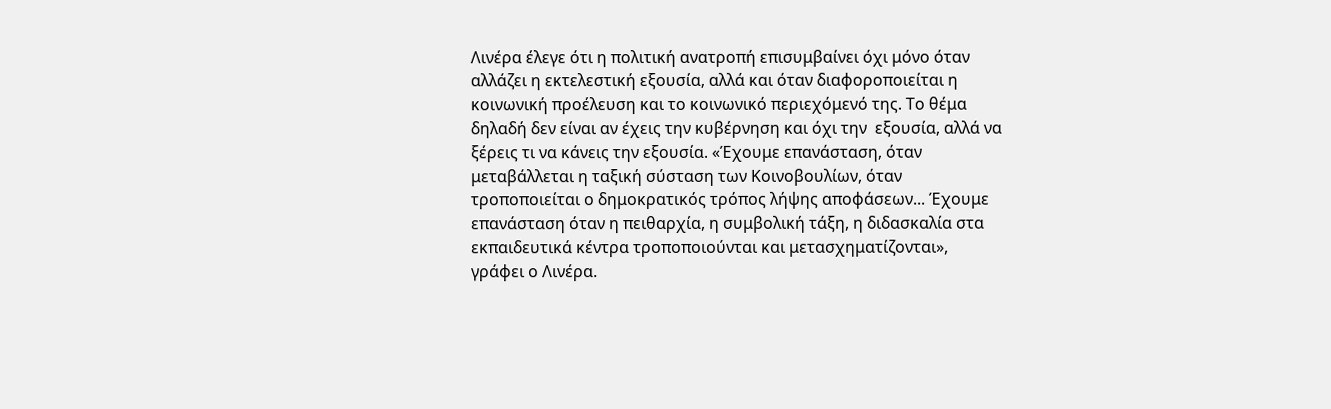Λινέρα έλεγε ότι η πολιτική ανατροπή επισυμβαίνει όχι μόνο όταν αλλάζει η εκτελεστική εξουσία, αλλά και όταν διαφοροποιείται η κοινωνική προέλευση και το κοινωνικό περιεχόμενό της. Το θέμα δηλαδή δεν είναι αν έχεις την κυβέρνηση και όχι την  εξουσία, αλλά να ξέρεις τι να κάνεις την εξουσία. «Έχουμε επανάσταση, όταν μεταβάλλεται η ταξική σύσταση των Κοινοβουλίων, όταν τροποποιείται ο δημοκρατικός τρόπος λήψης αποφάσεων... Έχουμε επανάσταση όταν η πειθαρχία, η συμβολική τάξη, η διδασκαλία στα εκπαιδευτικά κέντρα τροποποιούνται και μετασχηματίζονται», γράφει ο Λινέρα.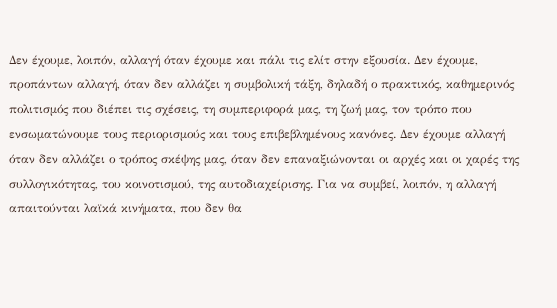Δεν έχουμε, λοιπόν, αλλαγή όταν έχουμε και πάλι τις ελίτ στην εξουσία. Δεν έχουμε, προπάντων αλλαγή, όταν δεν αλλάζει η συμβολική τάξη, δηλαδή ο πρακτικός, καθημερινός πολιτισμός που διέπει τις σχέσεις, τη συμπεριφορά μας, τη ζωή μας, τον τρόπο που ενσωματώνουμε τους περιορισμούς και τους επιβεβλημένους κανόνες. Δεν έχουμε αλλαγή όταν δεν αλλάζει ο τρόπος σκέψης μας, όταν δεν επαναξιώνονται οι αρχές και οι χαρές της συλλογικότητας, του κοινοτισμού, της αυτοδιαχείρισης. Για να συμβεί, λοιπόν, η αλλαγή απαιτούνται λαϊκά κινήματα, που δεν θα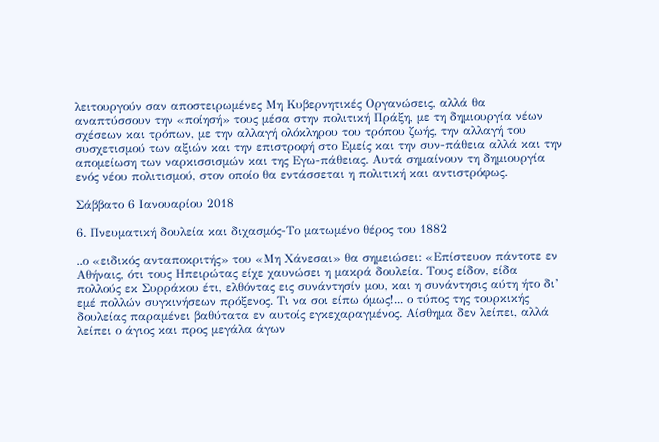λειτουργούν σαν αποστειρωμένες Μη Κυβερνητικές Οργανώσεις, αλλά θα αναπτύσσουν την «ποίησή» τους μέσα στην πολιτική Πράξη, με τη δημιουργία νέων σχέσεων και τρόπων, με την αλλαγή ολόκληρου του τρόπου ζωής, την αλλαγή του συσχετισμού των αξιών και την επιστροφή στο Εμείς και την συν-πάθεια αλλά και την απομείωση των ναρκισσισμών και της Εγω-πάθειας. Αυτά σημαίνουν τη δημιουργία ενός νέου πολιτισμού, στον οποίο θα εντάσσεται η πολιτική και αντιστρόφως.

Σάββατο 6 Ιανουαρίου 2018

6. Πνευματική δουλεία και διχασμός-Το ματωμένο θέρος του 1882

..ο «ειδικός ανταποκριτής» του «Μη Χάνεσαι» θα σημειώσει: «Επίστευον πάντοτε εν Αθήναις, ότι τους Ηπειρώτας είχε χαυνώσει η μακρά δουλεία. Τους είδον, είδα πολλούς εκ Συρράκου έτι, ελθόντας εις συνάντησίν μου, και η συνάντησις αύτη ήτο δι’ εμέ πολλών συγκινήσεων πρόξενος. Τι να σοι είπω όμως!... ο τύπος της τουρκικής δουλείας παραμένει βαθύτατα εν αυτοίς εγκεχαραγμένος. Αίσθημα δεν λείπει, αλλά λείπει ο άγιος και προς μεγάλα άγων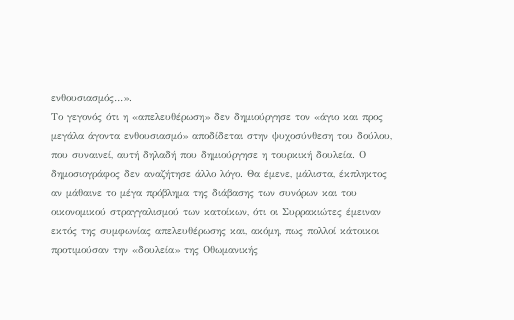ενθουσιασμός…».
Το γεγονός ότι η «απελευθέρωση» δεν δημιούργησε τον «άγιο και προς μεγάλα άγοντα ενθουσιασμό» αποδίδεται στην ψυχοσύνθεση του δούλου, που συναινεί, αυτή δηλαδή που δημιούργησε η τουρκική δουλεία. Ο δημοσιογράφος δεν αναζήτησε άλλο λόγο. Θα έμενε, μάλιστα, έκπληκτος αν μάθαινε το μέγα πρόβλημα της διάβασης των συνόρων και του οικονομικού στραγγαλισμού των κατοίκων, ότι οι Συρρακιώτες έμειναν εκτός της συμφωνίας απελευθέρωσης και, ακόμη, πως πολλοί κάτοικοι προτιμούσαν την «δουλεία» της Οθωμανικής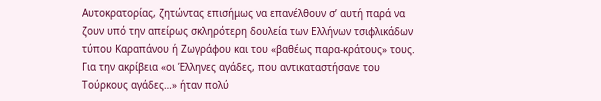Αυτοκρατορίας, ζητώντας επισήμως να επανέλθουν σ’ αυτή παρά να ζουν υπό την απείρως σκληρότερη δουλεία των Ελλήνων τσιφλικάδων τύπου Καραπάνου ή Ζωγράφου και του «βαθέως παρα-κράτους» τους. Για την ακρίβεια «οι Έλληνες αγάδες, που αντικαταστήσανε του Τούρκους αγάδες…» ήταν πολύ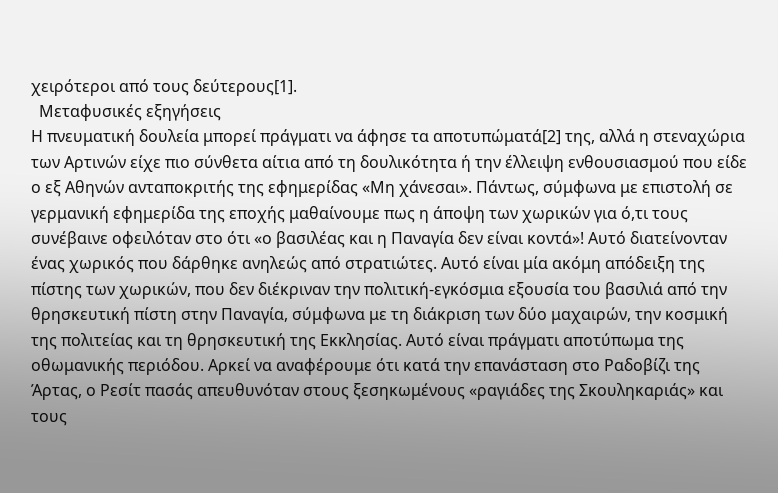χειρότεροι από τους δεύτερους[1].
  Μεταφυσικές εξηγήσεις
Η πνευματική δουλεία μπορεί πράγματι να άφησε τα αποτυπώματά[2] της, αλλά η στεναχώρια των Αρτινών είχε πιο σύνθετα αίτια από τη δουλικότητα ή την έλλειψη ενθουσιασμού που είδε ο εξ Αθηνών ανταποκριτής της εφημερίδας «Μη χάνεσαι». Πάντως, σύμφωνα με επιστολή σε γερμανική εφημερίδα της εποχής μαθαίνουμε πως η άποψη των χωρικών για ό,τι τους συνέβαινε οφειλόταν στο ότι «ο βασιλέας και η Παναγία δεν είναι κοντά»! Αυτό διατείνονταν ένας χωρικός που δάρθηκε ανηλεώς από στρατιώτες. Αυτό είναι μία ακόμη απόδειξη της πίστης των χωρικών, που δεν διέκριναν την πολιτική-εγκόσμια εξουσία του βασιλιά από την θρησκευτική πίστη στην Παναγία, σύμφωνα με τη διάκριση των δύο μαχαιρών, την κοσμική της πολιτείας και τη θρησκευτική της Εκκλησίας. Αυτό είναι πράγματι αποτύπωμα της οθωμανικής περιόδου. Αρκεί να αναφέρουμε ότι κατά την επανάσταση στο Ραδοβίζι της Άρτας, ο Ρεσίτ πασάς απευθυνόταν στους ξεσηκωμένους «ραγιάδες της Σκουληκαριάς» και τους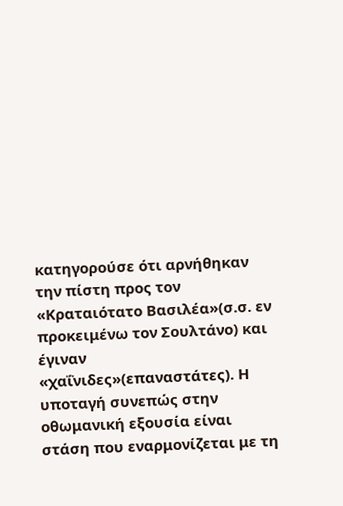κατηγορούσε ότι αρνήθηκαν την πίστη προς τον «Κραταιότατο Βασιλέα»(σ.σ. εν προκειμένω τον Σουλτάνο) και έγιναν «χαΐνιδες»(επαναστάτες). Η υποταγή συνεπώς στην οθωμανική εξουσία είναι στάση που εναρμονίζεται με τη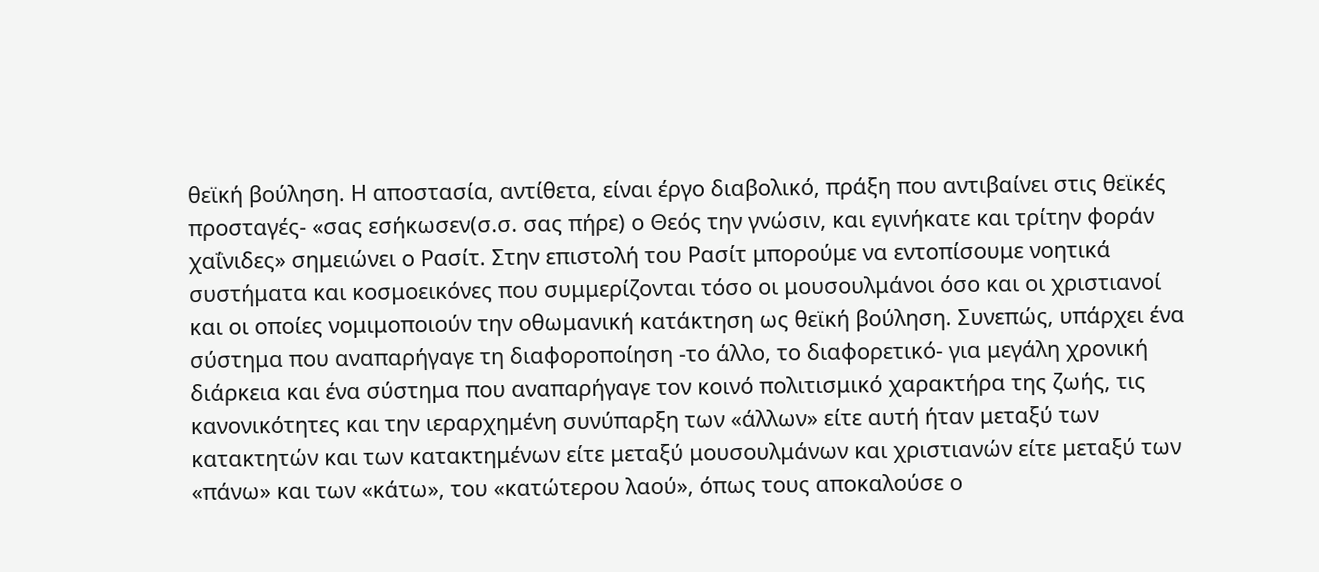θεϊκή βούληση. Η αποστασία, αντίθετα, είναι έργο διαβολικό, πράξη που αντιβαίνει στις θεϊκές προσταγές- «σας εσήκωσεν(σ.σ. σας πήρε) ο Θεός την γνώσιν, και εγινήκατε και τρίτην φοράν χαΐνιδες» σημειώνει ο Ρασίτ. Στην επιστολή του Ρασίτ μπορούμε να εντοπίσουμε νοητικά συστήματα και κοσμοεικόνες που συμμερίζονται τόσο οι μουσουλμάνοι όσο και οι χριστιανοί και οι οποίες νομιμοποιούν την οθωμανική κατάκτηση ως θεϊκή βούληση. Συνεπώς, υπάρχει ένα σύστημα που αναπαρήγαγε τη διαφοροποίηση -το άλλο, το διαφορετικό- για μεγάλη χρονική διάρκεια και ένα σύστημα που αναπαρήγαγε τον κοινό πολιτισμικό χαρακτήρα της ζωής, τις κανονικότητες και την ιεραρχημένη συνύπαρξη των «άλλων» είτε αυτή ήταν μεταξύ των κατακτητών και των κατακτημένων είτε μεταξύ μουσουλμάνων και χριστιανών είτε μεταξύ των «πάνω» και των «κάτω», του «κατώτερου λαού», όπως τους αποκαλούσε ο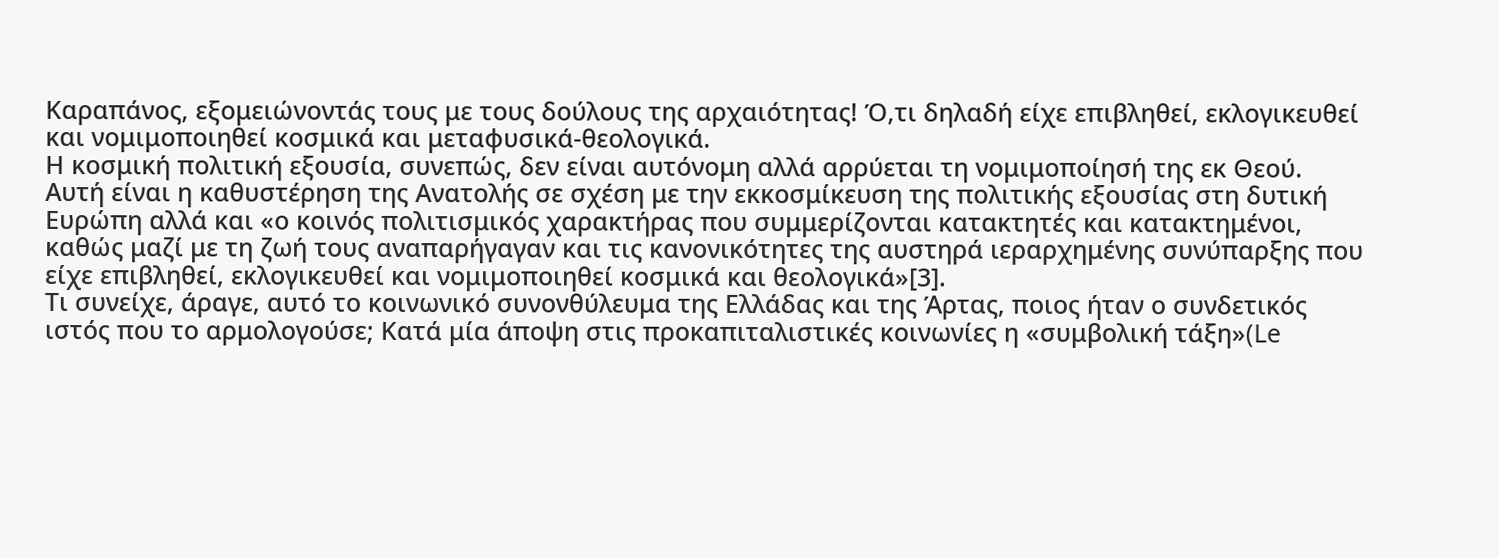Καραπάνος, εξομειώνοντάς τους με τους δούλους της αρχαιότητας! Ό,τι δηλαδή είχε επιβληθεί, εκλογικευθεί και νομιμοποιηθεί κοσμικά και μεταφυσικά-θεολογικά.
Η κοσμική πολιτική εξουσία, συνεπώς, δεν είναι αυτόνομη αλλά αρρύεται τη νομιμοποίησή της εκ Θεού. Αυτή είναι η καθυστέρηση της Ανατολής σε σχέση με την εκκοσμίκευση της πολιτικής εξουσίας στη δυτική Ευρώπη αλλά και «ο κοινός πολιτισμικός χαρακτήρας που συμμερίζονται κατακτητές και κατακτημένοι, καθώς μαζί με τη ζωή τους αναπαρήγαγαν και τις κανονικότητες της αυστηρά ιεραρχημένης συνύπαρξης που είχε επιβληθεί, εκλογικευθεί και νομιμοποιηθεί κοσμικά και θεολογικά»[3].
Τι συνείχε, άραγε, αυτό το κοινωνικό συνονθύλευμα της Ελλάδας και της Άρτας, ποιος ήταν ο συνδετικός ιστός που το αρμολογούσε; Κατά μία άποψη στις προκαπιταλιστικές κοινωνίες η «συμβολική τάξη»(Le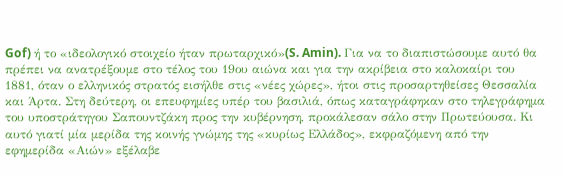Gof) ή το «ιδεολογικό στοιχείο ήταν πρωταρχικό»(S. Amin). Για να το διαπιστώσουμε αυτό θα πρέπει να ανατρέξουμε στο τέλος του 19ου αιώνα και για την ακρίβεια στο καλοκαίρι του 1881, όταν ο ελληνικός στρατός εισήλθε στις «νέες χώρες», ήτοι στις προσαρτηθείσες Θεσσαλία και Άρτα. Στη δεύτερη, οι επευφημίες υπέρ του βασιλιά, όπως καταγράφηκαν στο τηλεγράφημα του υποστράτηγου Σαπουντζάκη προς την κυβέρνηση, προκάλεσαν σάλο στην Πρωτεύουσα. Κι αυτό γιατί μία μερίδα της κοινής γνώμης της «κυρίως Ελλάδος», εκφραζόμενη από την εφημερίδα «Αιών» εξέλαβε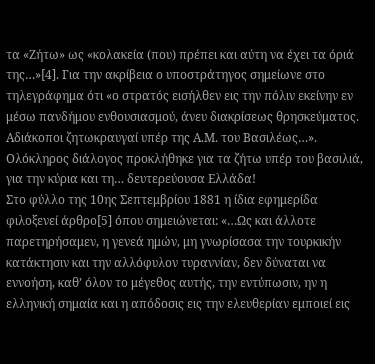τα «Ζήτω» ως «κολακεία (που) πρέπει και αύτη να έχει τα όριά της…»[4]. Για την ακρίβεια ο υποστράτηγος σημείωνε στο τηλεγράφημα ότι «ο στρατός εισήλθεν εις την πόλιν εκείνην εν μέσω πανδήμου ενθουσιασμού, άνευ διακρίσεως θρησκεύματος. Αδιάκοποι ζητωκραυγαί υπέρ της Α.Μ. του Βασιλέως…». Ολόκληρος διάλογος προκλήθηκε για τα ζήτω υπέρ του βασιλιά, για την κύρια και τη… δευτερεύουσα Ελλάδα!
Στο φύλλο της 10ης Σεπτεμβρίου 1881 η ίδια εφημερίδα φιλοξενεί άρθρο[5] όπου σημειώνεται: «…Ως και άλλοτε παρετηρήσαμεν, η γενεά ημών, μη γνωρίσασα την τουρκικήν κατάκτησιν και την αλλόφυλον τυραννίαν, δεν δύναται να εννοήση, καθ’ όλον το μέγεθος αυτής, την εντύπωσιν, ην η ελληνική σημαία και η απόδοσις εις την ελευθερίαν εμποιεί εις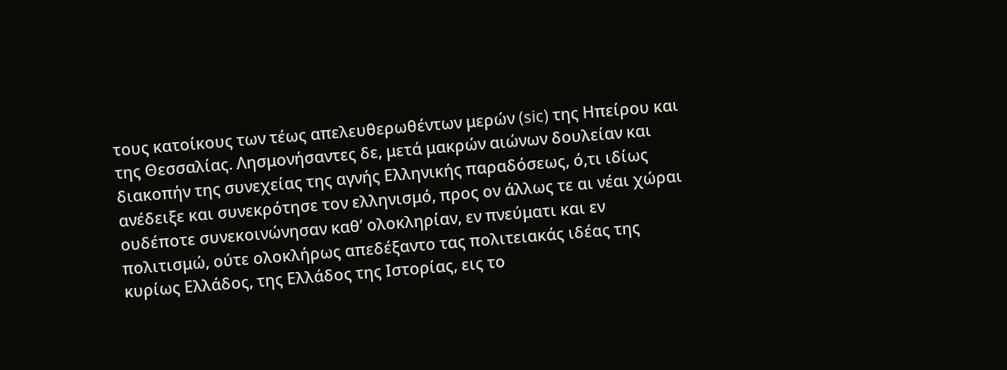τους κατοίκους των τέως απελευθερωθέντων μερών (sic) της Ηπείρου και της Θεσσαλίας. Λησμονήσαντες δε, μετά μακρών αιώνων δουλείαν και διακοπήν της συνεχείας της αγνής Ελληνικής παραδόσεως, ό,τι ιδίως ανέδειξε και συνεκρότησε τον ελληνισμό, προς ον άλλως τε αι νέαι χώραι ουδέποτε συνεκοινώνησαν καθ’ ολοκληρίαν, εν πνεύματι και εν πολιτισμώ, ούτε ολοκλήρως απεδέξαντο τας πολιτειακάς ιδέας της κυρίως Ελλάδος, της Ελλάδος της Ιστορίας, εις το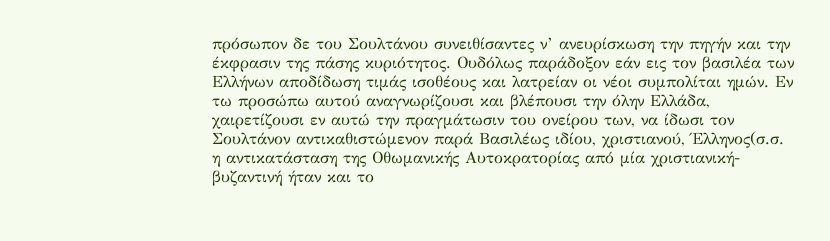πρόσωπον δε του Σουλτάνου συνειθίσαντες ν’ ανευρίσκωση την πηγήν και την έκφρασιν της πάσης κυριότητος. Ουδόλως παράδοξον εάν εις τον βασιλέα των Ελλήνων αποδίδωση τιμάς ισοθέους και λατρείαν οι νέοι συμπολίται ημών. Εν τω προσώπω αυτού αναγνωρίζουσι και βλέπουσι την όλην Ελλάδα, χαιρετίζουσι εν αυτώ την πραγμάτωσιν του ονείρου των, να ίδωσι τον Σουλτάνον αντικαθιστώμενον παρά Βασιλέως ιδίου, χριστιανού, Έλληνος(σ.σ. η αντικατάσταση της Οθωμανικής Αυτοκρατορίας από μία χριστιανική-βυζαντινή ήταν και το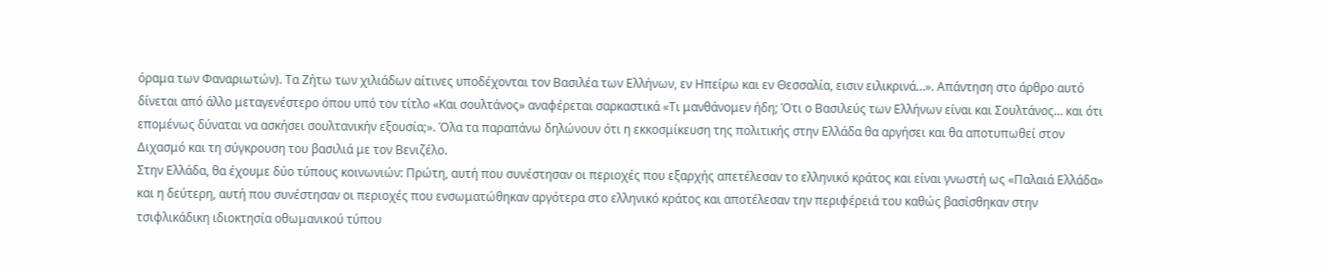όραμα των Φαναριωτών). Τα Ζήτω των χιλιάδων αίτινες υποδέχονται τον Βασιλέα των Ελλήνων, εν Ηπείρω και εν Θεσσαλία, εισιν ειλικρινά…». Απάντηση στο άρθρο αυτό δίνεται από άλλο μεταγενέστερο όπου υπό τον τίτλο «Και σουλτάνος» αναφέρεται σαρκαστικά «Τι μανθάνομεν ήδη; Ότι ο Βασιλεύς των Ελλήνων είναι και Σουλτάνος… και ότι επομένως δύναται να ασκήσει σουλτανικήν εξουσία;». Όλα τα παραπάνω δηλώνουν ότι η εκκοσμίκευση της πολιτικής στην Ελλάδα θα αργήσει και θα αποτυπωθεί στον Διχασμό και τη σύγκρουση του βασιλιά με τον Βενιζέλο.
Στην Ελλάδα, θα έχουμε δύο τύπους κοινωνιών: Πρώτη, αυτή που συνέστησαν οι περιοχές που εξαρχής απετέλεσαν το ελληνικό κράτος και είναι γνωστή ως «Παλαιά Ελλάδα» και η δεύτερη, αυτή που συνέστησαν οι περιοχές που ενσωματώθηκαν αργότερα στο ελληνικό κράτος και αποτέλεσαν την περιφέρειά του καθώς βασίσθηκαν στην τσιφλικάδικη ιδιοκτησία οθωμανικού τύπου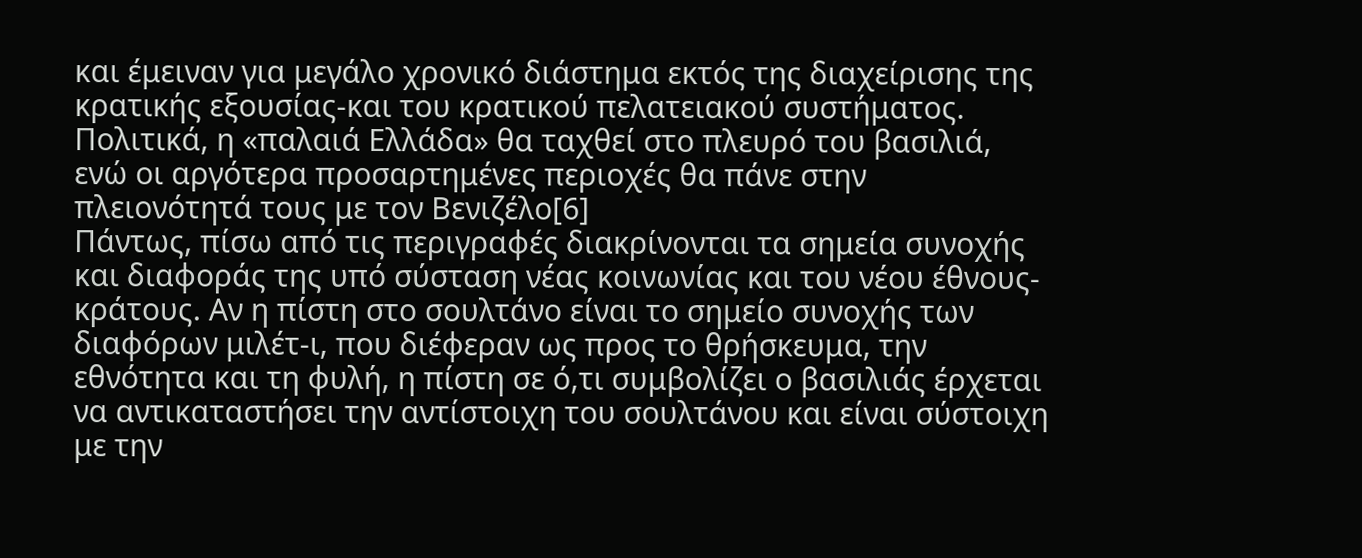και έμειναν για μεγάλο χρονικό διάστημα εκτός της διαχείρισης της κρατικής εξουσίας-και του κρατικού πελατειακού συστήματος. Πολιτικά, η «παλαιά Ελλάδα» θα ταχθεί στο πλευρό του βασιλιά, ενώ οι αργότερα προσαρτημένες περιοχές θα πάνε στην πλειονότητά τους με τον Βενιζέλο[6]
Πάντως, πίσω από τις περιγραφές διακρίνονται τα σημεία συνοχής και διαφοράς της υπό σύσταση νέας κοινωνίας και του νέου έθνους-κράτους. Αν η πίστη στο σουλτάνο είναι το σημείο συνοχής των διαφόρων μιλέτ-ι, που διέφεραν ως προς το θρήσκευμα, την εθνότητα και τη φυλή, η πίστη σε ό,τι συμβολίζει ο βασιλιάς έρχεται να αντικαταστήσει την αντίστοιχη του σουλτάνου και είναι σύστοιχη με την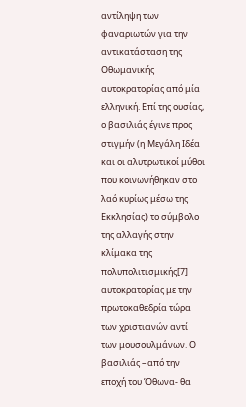αντίληψη των φαναριωτών για την αντικατάσταση της Οθωμανικής αυτοκρατορίας από μία ελληνική. Επί της ουσίας, ο βασιλιάς έγινε προς στιγμήν (η Μεγάλη Ιδέα και οι αλυτρωτικοί μύθοι που κοινωνήθηκαν στο λαό κυρίως μέσω της Εκκλησίας) το σύμβολο της αλλαγής στην κλίμακα της πολυπολιτισμικής[7] αυτοκρατορίας με την πρωτοκαθεδρία τώρα των χριστιανών αντί των μουσουλμάνων. Ο βασιλιάς –από την εποχή του Όθωνα- θα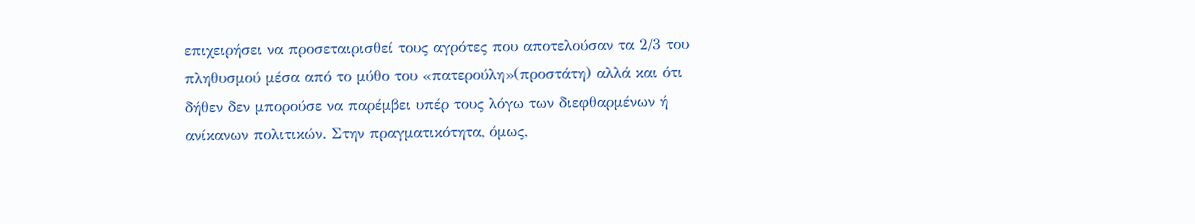επιχειρήσει να προσεταιρισθεί τους αγρότες που αποτελούσαν τα 2/3 του πληθυσμού μέσα από το μύθο του «πατερούλη»(προστάτη) αλλά και ότι δήθεν δεν μπορούσε να παρέμβει υπέρ τους λόγω των διεφθαρμένων ή ανίκανων πολιτικών. Στην πραγματικότητα, όμως,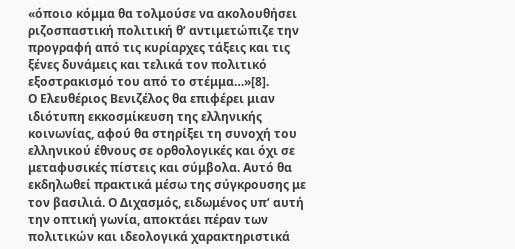«όποιο κόμμα θα τολμούσε να ακολουθήσει ριζοσπαστική πολιτική θ’ αντιμετώπιζε την προγραφή από τις κυρίαρχες τάξεις και τις ξένες δυνάμεις και τελικά τον πολιτικό εξοστρακισμό του από το στέμμα…»[8].
Ο Ελευθέριος Βενιζέλος θα επιφέρει μιαν ιδιότυπη εκκοσμίκευση της ελληνικής κοινωνίας, αφού θα στηρίξει τη συνοχή του ελληνικού έθνους σε ορθολογικές και όχι σε μεταφυσικές πίστεις και σύμβολα. Αυτό θα εκδηλωθεί πρακτικά μέσω της σύγκρουσης με τον βασιλιά. Ο Διχασμός, ειδωμένος υπ’ αυτή την οπτική γωνία, αποκτάει πέραν των πολιτικών και ιδεολογικά χαρακτηριστικά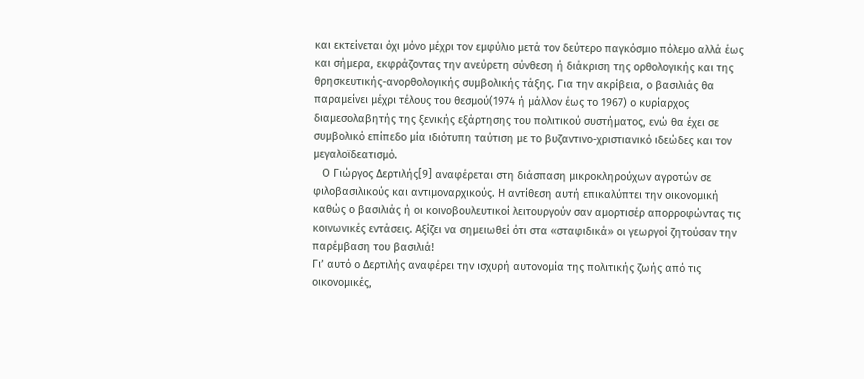και εκτείνεται όχι μόνο μέχρι τον εμφύλιο μετά τον δεύτερο παγκόσμιο πόλεμο αλλά έως και σήμερα, εκφράζοντας την ανεύρετη σύνθεση ή διάκριση της ορθολογικής και της θρησκευτικής-ανορθολογικής συμβολικής τάξης. Για την ακρίβεια, ο βασιλιάς θα παραμείνει μέχρι τέλους του θεσμού(1974 ή μάλλον έως το 1967) ο κυρίαρχος διαμεσολαβητής της ξενικής εξάρτησης του πολιτικού συστήματος, ενώ θα έχει σε συμβολικό επίπεδο μία ιδιότυπη ταύτιση με το βυζαντινο-χριστιανικό ιδεώδες και τον μεγαλοϊδεατισμό.
   Ο Γιώργος Δερτιλής[9] αναφέρεται στη διάσπαση μικροκληρούχων αγροτών σε φιλοβασιλικούς και αντιμοναρχικούς. Η αντίθεση αυτή επικαλύπτει την οικονομική καθώς ο βασιλιάς ή οι κοινοβουλευτικοί λειτουργούν σαν αμορτισέρ απορροφώντας τις κοινωνικές εντάσεις. Αξίζει να σημειωθεί ότι στα «σταφιδικά» οι γεωργοί ζητούσαν την παρέμβαση του βασιλιά!
Γι’ αυτό ο Δερτιλής αναφέρει την ισχυρή αυτονομία της πολιτικής ζωής από τις οικονομικές,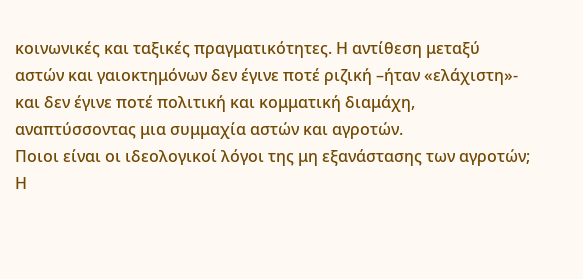κοινωνικές και ταξικές πραγματικότητες. Η αντίθεση μεταξύ αστών και γαιοκτημόνων δεν έγινε ποτέ ριζική –ήταν «ελάχιστη»- και δεν έγινε ποτέ πολιτική και κομματική διαμάχη, αναπτύσσοντας μια συμμαχία αστών και αγροτών.
Ποιοι είναι οι ιδεολογικοί λόγοι της μη εξανάστασης των αγροτών; Η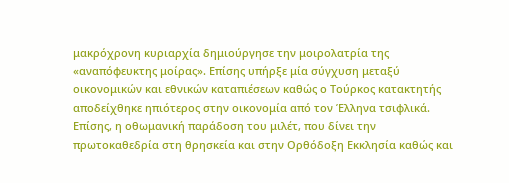μακρόχρονη κυριαρχία δημιούργησε την μοιρολατρία της «αναπόφευκτης μοίρας». Επίσης υπήρξε μία σύγχυση μεταξύ οικονομικών και εθνικών καταπιέσεων καθώς ο Τούρκος κατακτητής αποδείχθηκε ηπιότερος στην οικονομία από τον Έλληνα τσιφλικά. Επίσης, η οθωμανική παράδοση του μιλέτ, που δίνει την πρωτοκαθεδρία στη θρησκεία και στην Ορθόδοξη Εκκλησία καθώς και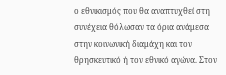ο εθνικισμός που θα αναπτυχθεί στη συνέχεια θόλωσαν τα όρια ανάμεσα στην κοινωνική διαμάχη και τον θρησκευτικό ή τον εθνικό αγώνα. Στον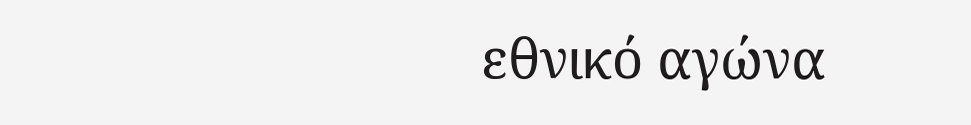εθνικό αγώνα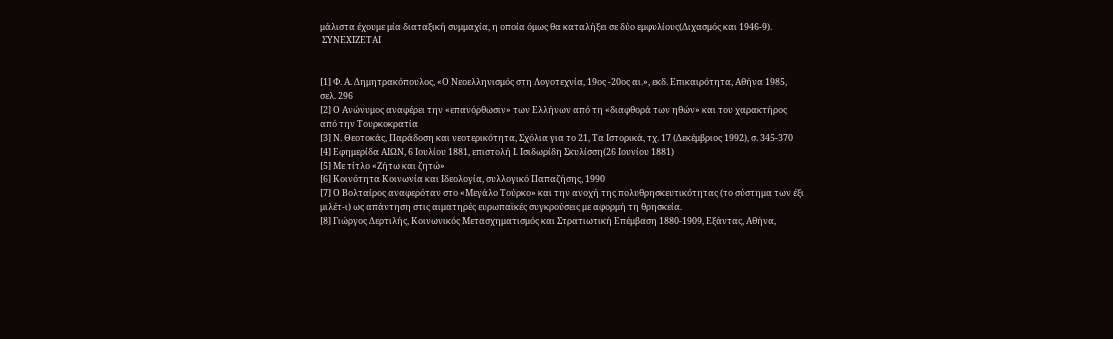μάλιστα έχουμε μία διαταξική συμμαχία, η οποία όμως θα καταλήξει σε δύο εμφυλίους(Διχασμός και 1946-9).
 ΣΥΝΕΧΙΖΕΤΑΙ


[1] Φ. Α. Δημητρακόπουλος, «Ο Νεοελληνισμός στη Λογοτεχνία, 19ος -20ος αι.», εκδ. Επικαιρότητα, Αθήνα 1985, σελ. 296
[2] Ο Ανώνυμος αναφέρει την «επανόρθωσιν» των Ελλήνων από τη «διαφθορά των ηθών» και του χαρακτήρος από την Τουρκοκρατία
[3] Ν. Θεοτοκάς, Παράδοση και νεοτερικότητα, Σχόλια για το 21, Τα Ιστορικά, τχ. 17 (Δεκέμβριος 1992), σ. 345-370
[4] Εφημερίδα ΑΙΩΝ, 6 Ιουλίου 1881, επιστολή Ι. Ισιδωρίδη Σκυλίσση(26 Ιουνίου 1881)
[5] Με τίτλο «Ζήτω και ζητώ»
[6] Κοινότητα Κοινωνία και Ιδεολογία, συλλογικό Παπαζήσης, 1990
[7] Ο Βολταίρος αναφερόταν στο «Μεγάλο Τούρκο» και την ανοχή της πολυθρησκευτικότητας (το σύστημα των έξι μιλέτ-ι) ως απάντηση στις αιματηρές ευρωπαϊκές συγκρούσεις με αφορμή τη θρησκεία.
[8] Γιώργος Δερτιλής, Κοινωνικός Μετασχηματισμός και Στρατιωτική Επέμβαση 1880-1909, Εξάντας, Αθήνα,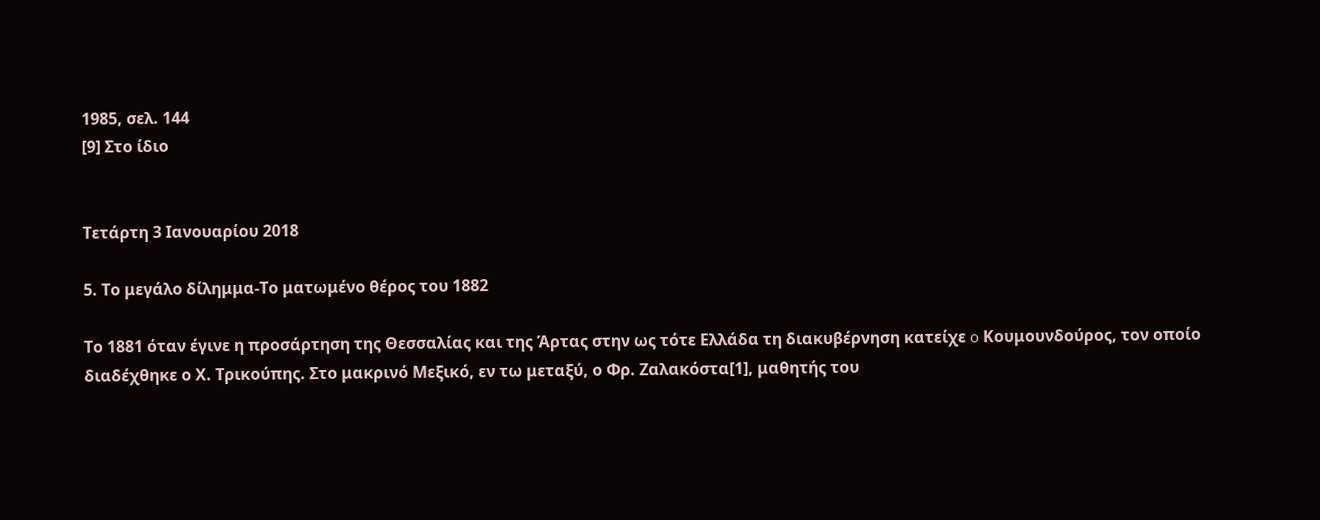1985, σελ. 144
[9] Στο ίδιο


Τετάρτη 3 Ιανουαρίου 2018

5. Το μεγάλο δίλημμα-Το ματωμένο θέρος του 1882

Το 1881 όταν έγινε η προσάρτηση της Θεσσαλίας και της Άρτας στην ως τότε Ελλάδα τη διακυβέρνηση κατείχε o Κουμουνδούρος, τον οποίο διαδέχθηκε ο Χ. Τρικούπης. Στο μακρινό Μεξικό, εν τω μεταξύ, ο Φρ. Ζαλακόστα[1], μαθητής του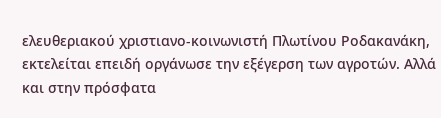ελευθεριακού χριστιανο-κοινωνιστή Πλωτίνου Ροδακανάκη, εκτελείται επειδή οργάνωσε την εξέγερση των αγροτών. Αλλά και στην πρόσφατα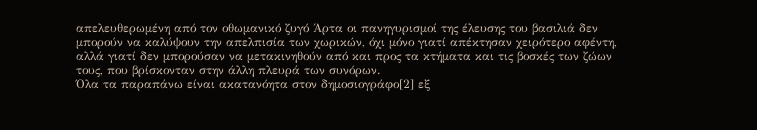απελευθερωμένη από τον οθωμανικό ζυγό Άρτα οι πανηγυρισμοί της έλευσης του βασιλιά δεν μπορούν να καλύψουν την απελπισία των χωρικών, όχι μόνο γιατί απέκτησαν χειρότερο αφέντη, αλλά γιατί δεν μπορούσαν να μετακινηθούν από και προς τα κτήματα και τις βοσκές των ζώων τους, που βρίσκονταν στην άλλη πλευρά των συνόρων.
Όλα τα παραπάνω είναι ακατανόητα στον δημοσιογράφο[2] εξ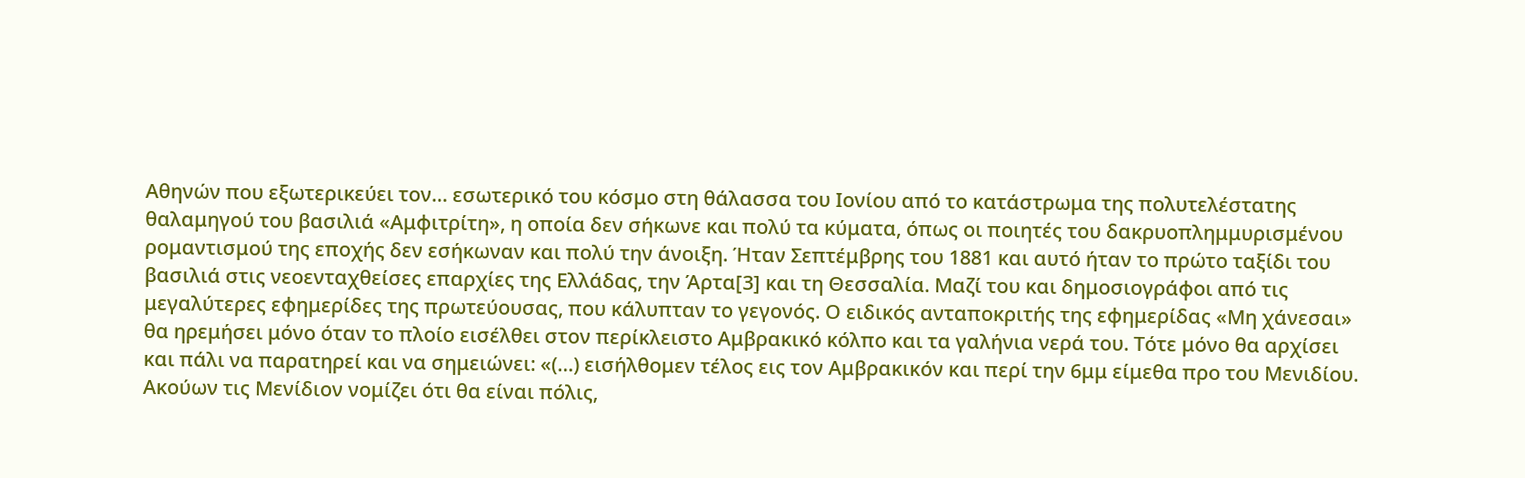Αθηνών που εξωτερικεύει τον… εσωτερικό του κόσμο στη θάλασσα του Ιονίου από το κατάστρωμα της πολυτελέστατης θαλαμηγού του βασιλιά «Αμφιτρίτη», η οποία δεν σήκωνε και πολύ τα κύματα, όπως οι ποιητές του δακρυοπλημμυρισμένου ρομαντισμού της εποχής δεν εσήκωναν και πολύ την άνοιξη. Ήταν Σεπτέμβρης του 1881 και αυτό ήταν το πρώτο ταξίδι του βασιλιά στις νεοενταχθείσες επαρχίες της Ελλάδας, την Άρτα[3] και τη Θεσσαλία. Μαζί του και δημοσιογράφοι από τις μεγαλύτερες εφημερίδες της πρωτεύουσας, που κάλυπταν το γεγονός. Ο ειδικός ανταποκριτής της εφημερίδας «Μη χάνεσαι» θα ηρεμήσει μόνο όταν το πλοίο εισέλθει στον περίκλειστο Αμβρακικό κόλπο και τα γαλήνια νερά του. Τότε μόνο θα αρχίσει και πάλι να παρατηρεί και να σημειώνει: «(…) εισήλθομεν τέλος εις τον Αμβρακικόν και περί την 6μμ είμεθα προ του Μενιδίου. Ακούων τις Μενίδιον νομίζει ότι θα είναι πόλις,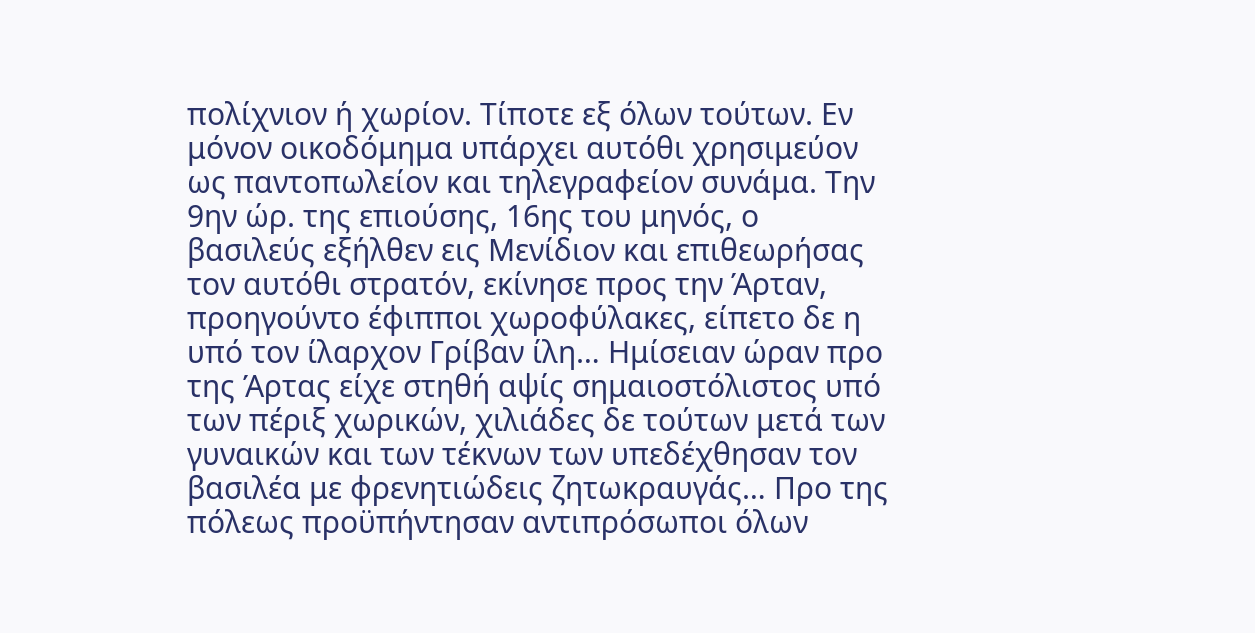πολίχνιον ή χωρίον. Τίποτε εξ όλων τούτων. Εν μόνον οικοδόμημα υπάρχει αυτόθι χρησιμεύον ως παντοπωλείον και τηλεγραφείον συνάμα. Την 9ην ώρ. της επιούσης, 16ης του μηνός, ο βασιλεύς εξήλθεν εις Μενίδιον και επιθεωρήσας τον αυτόθι στρατόν, εκίνησε προς την Άρταν, προηγούντο έφιπποι χωροφύλακες, είπετο δε η υπό τον ίλαρχον Γρίβαν ίλη… Ημίσειαν ώραν προ της Άρτας είχε στηθή αψίς σημαιοστόλιστος υπό των πέριξ χωρικών, χιλιάδες δε τούτων μετά των γυναικών και των τέκνων των υπεδέχθησαν τον βασιλέα με φρενητιώδεις ζητωκραυγάς… Προ της πόλεως προϋπήντησαν αντιπρόσωποι όλων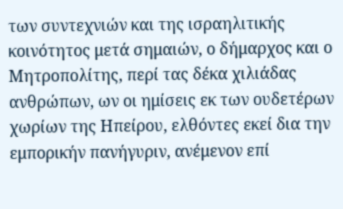των συντεχνιών και της ισραηλιτικής κοινότητος μετά σημαιών, ο δήμαρχος και ο Μητροπολίτης, περί τας δέκα χιλιάδας ανθρώπων, ων οι ημίσεις εκ των ουδετέρων χωρίων της Ηπείρου, ελθόντες εκεί δια την εμπορικήν πανήγυριν, ανέμενον επί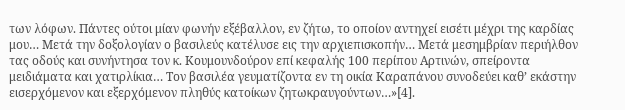των λόφων. Πάντες ούτοι μίαν φωνήν εξέβαλλον, εν ζήτω, το οποίον αντηχεί εισέτι μέχρι της καρδίας μου… Μετά την δοξολογίαν ο βασιλεύς κατέλυσε εις την αρχιεπισκοπήν… Μετά μεσημβρίαν περιήλθον τας οδούς και συνήντησα τον κ. Κουμουνδούρον επί κεφαλής 100 περίπου Αρτινών, σπείροντα μειδιάματα και χατιρλίκια… Τον βασιλέα γευματίζοντα εν τη οικία Καραπάνου συνοδεύει καθ’ εκάστην εισερχόμενον και εξερχόμενον πληθύς κατοίκων ζητωκραυγούντων…»[4].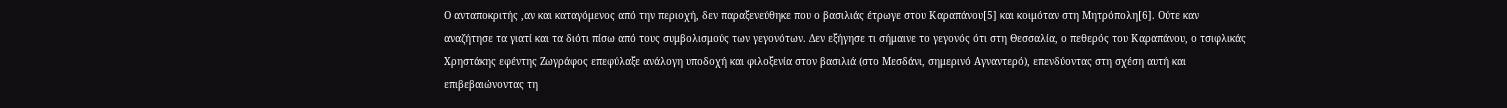Ο ανταποκριτής ,αν και καταγόμενος από την περιοχή, δεν παραξενεύθηκε που ο βασιλιάς έτρωγε στου Καραπάνου[5] και κοιμόταν στη Μητρόπολη[6]. Ούτε καν αναζήτησε τα γιατί και τα διότι πίσω από τους συμβολισμούς των γεγονότων. Δεν εξήγησε τι σήμαινε το γεγονός ότι στη Θεσσαλία, ο πεθερός του Καραπάνου, ο τσιφλικάς Χρηστάκης εφέντης Ζωγράφος επεφύλαξε ανάλογη υποδοχή και φιλοξενία στον βασιλιά (στο Μεσδάνι, σημερινό Αγναντερό), επενδύοντας στη σχέση αυτή και επιβεβαιώνοντας τη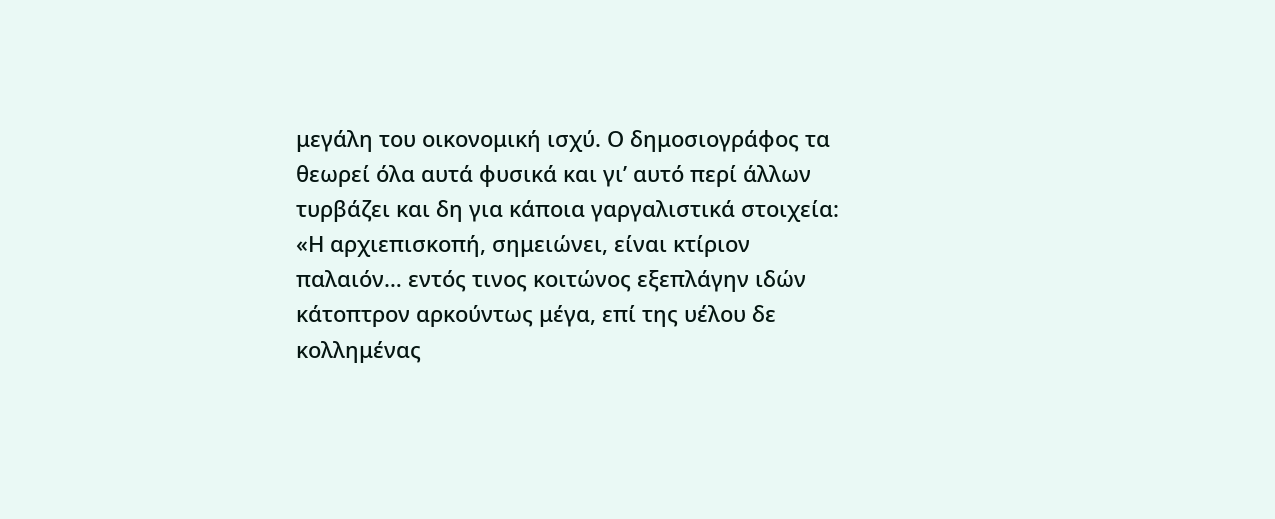μεγάλη του οικονομική ισχύ. Ο δημοσιογράφος τα θεωρεί όλα αυτά φυσικά και γι’ αυτό περί άλλων τυρβάζει και δη για κάποια γαργαλιστικά στοιχεία: «Η αρχιεπισκοπή, σημειώνει, είναι κτίριον παλαιόν… εντός τινος κοιτώνος εξεπλάγην ιδών κάτοπτρον αρκούντως μέγα, επί της υέλου δε κολλημένας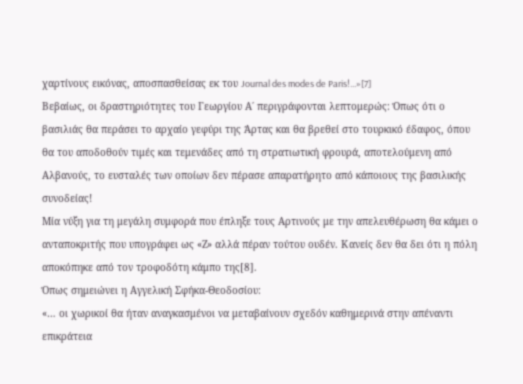χαρτίνους εικόνας, αποσπασθείσας εκ του Journal des modes de Paris!...»[7]
Βεβαίως, οι δραστηριότητες του Γεωργίου Α΄ περιγράφονται λεπτομερώς: Όπως ότι ο βασιλιάς θα περάσει το αρχαίο γεφύρι της Άρτας και θα βρεθεί στο τουρκικό έδαφος, όπου θα του αποδοθούν τιμές και τεμενάδες από τη στρατιωτική φρουρά, αποτελούμενη από Αλβανούς, το ευσταλές των οποίων δεν πέρασε απαρατήρητο από κάποιους της βασιλικής συνοδείας!
Μία νύξη για τη μεγάλη συμφορά που έπληξε τους Αρτινούς με την απελευθέρωση θα κάμει ο ανταποκριτής που υπογράφει ως «Ζ» αλλά πέραν τούτου ουδέν. Κανείς δεν θα δει ότι η πόλη αποκόπηκε από τον τροφοδότη κάμπο της[8].
Όπως σημειώνει η Αγγελική Σφήκα-Θεοδοσίου:
«… οι χωρικοί θα ήταν αναγκασμένοι να μεταβαίνουν σχεδόν καθημερινά στην απέναντι επικράτεια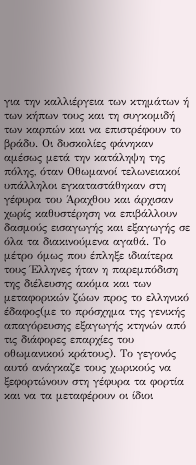για την καλλιέργεια των κτημάτων ή των κήπων τους και τη συγκομιδή των καρπών και να επιστρέφουν το βράδυ. Οι δυσκολίες φάνηκαν αμέσως μετά την κατάληψη της πόλης, όταν Οθωμανοί τελωνειακοί υπάλληλοι εγκαταστάθηκαν στη γέφυρα του Άραχθου και άρχισαν χωρίς καθυστέρηση να επιβάλλουν δασμούς εισαγωγής και εξαγωγής σε όλα τα διακινούμενα αγαθά. Το μέτρο όμως που έπληξε ιδιαίτερα τους Έλληνες ήταν η παρεμπόδιση της διέλευσης ακόμα και των μεταφορικών ζώων προς το ελληνικό έδαφος(με το πρόσχημα της γενικής απαγόρευσης εξαγωγής κτηνών από τις διάφορες επαρχίες του οθωμανικού κράτους). Το γεγονός αυτό ανάγκαζε τους χωρικούς να ξεφορτώνουν στη γέφυρα τα φορτία και να τα μεταφέρουν οι ίδιοι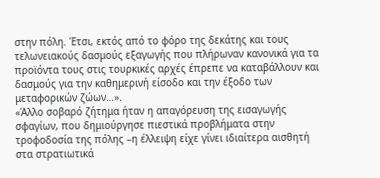στην πόλη. Έτσι, εκτός από το φόρο της δεκάτης και τους τελωνειακούς δασμούς εξαγωγής που πλήρωναν κανονικά για τα προϊόντα τους στις τουρκικές αρχές έπρεπε να καταβάλλουν και δασμούς για την καθημερινή είσοδο και την έξοδο των μεταφορικών ζώων…».
«Άλλο σοβαρό ζήτημα ήταν η απαγόρευση της εισαγωγής σφαγίων, που δημιούργησε πιεστικά προβλήματα στην τροφοδοσία της πόλης –η έλλειψη είχε γίνει ιδιαίτερα αισθητή στα στρατιωτικά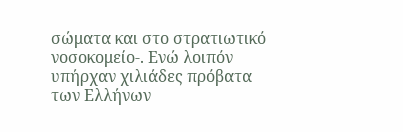σώματα και στο στρατιωτικό νοσοκομείο-. Ενώ λοιπόν υπήρχαν χιλιάδες πρόβατα των Ελλήνων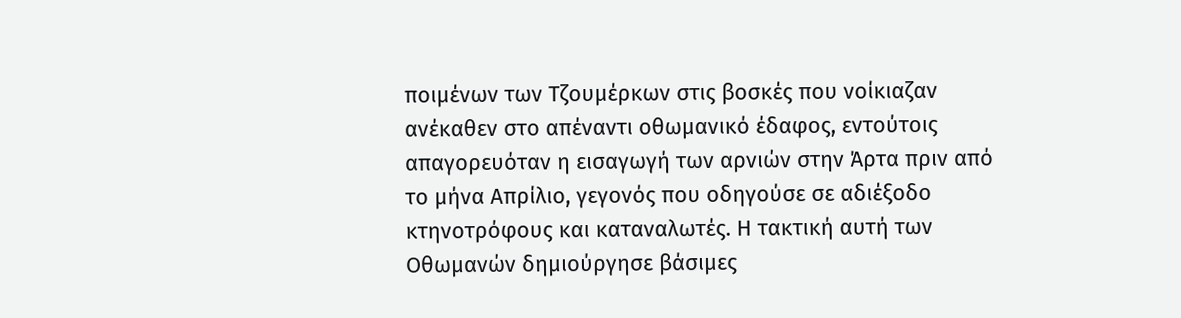ποιμένων των Τζουμέρκων στις βοσκές που νοίκιαζαν ανέκαθεν στο απέναντι οθωμανικό έδαφος, εντούτοις απαγορευόταν η εισαγωγή των αρνιών στην Άρτα πριν από το μήνα Απρίλιο, γεγονός που οδηγούσε σε αδιέξοδο κτηνοτρόφους και καταναλωτές. Η τακτική αυτή των Οθωμανών δημιούργησε βάσιμες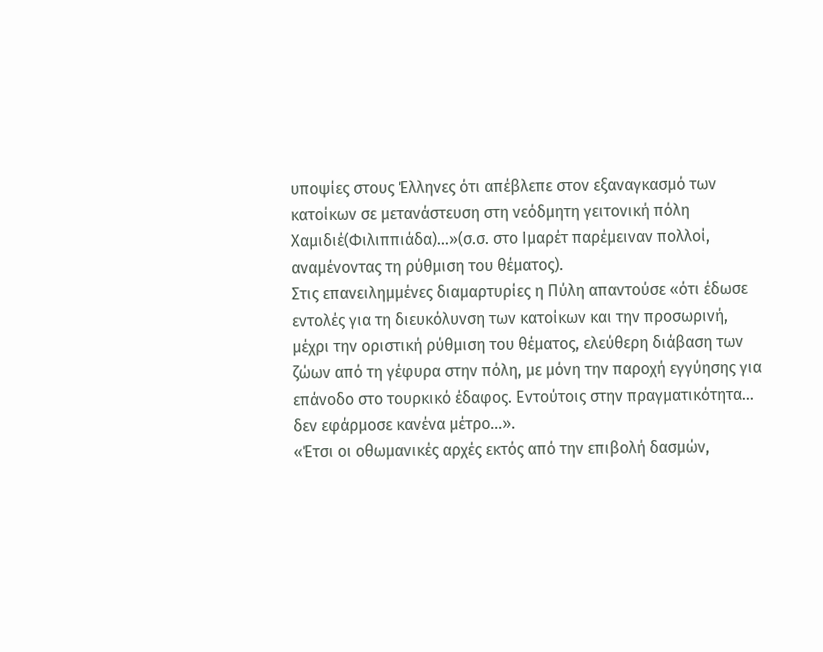υποψίες στους Έλληνες ότι απέβλεπε στον εξαναγκασμό των κατοίκων σε μετανάστευση στη νεόδμητη γειτονική πόλη Χαμιδιέ(Φιλιππιάδα)…»(σ.σ. στο Ιμαρέτ παρέμειναν πολλοί, αναμένοντας τη ρύθμιση του θέματος).
Στις επανειλημμένες διαμαρτυρίες η Πύλη απαντούσε «ότι έδωσε εντολές για τη διευκόλυνση των κατοίκων και την προσωρινή, μέχρι την οριστική ρύθμιση του θέματος, ελεύθερη διάβαση των ζώων από τη γέφυρα στην πόλη, με μόνη την παροχή εγγύησης για επάνοδο στο τουρκικό έδαφος. Εντούτοις στην πραγματικότητα… δεν εφάρμοσε κανένα μέτρο…».
«Έτσι οι οθωμανικές αρχές εκτός από την επιβολή δασμών,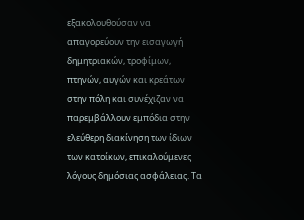εξακολουθούσαν να απαγορεύουν την εισαγωγή δημητριακών, τροφίμων, πτηνών, αυγών και κρεάτων στην πόλη και συνέχιζαν να παρεμβάλλουν εμπόδια στην ελεύθερη διακίνηση των ίδιων των κατοίκων, επικαλούμενες λόγους δημόσιας ασφάλειας. Τα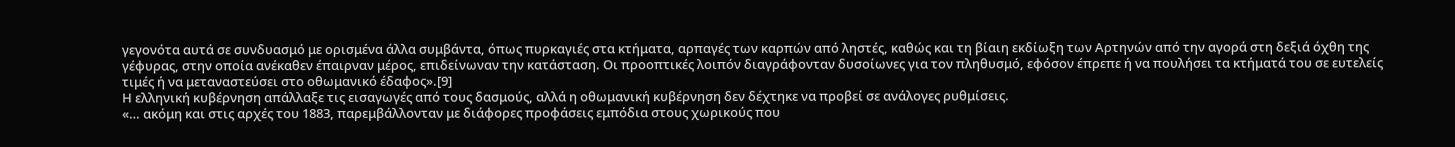γεγονότα αυτά σε συνδυασμό με ορισμένα άλλα συμβάντα, όπως πυρκαγιές στα κτήματα, αρπαγές των καρπών από ληστές, καθώς και τη βίαιη εκδίωξη των Αρτηνών από την αγορά στη δεξιά όχθη της γέφυρας, στην οποία ανέκαθεν έπαιρναν μέρος, επιδείνωναν την κατάσταση. Οι προοπτικές λοιπόν διαγράφονταν δυσοίωνες για τον πληθυσμό, εφόσον έπρεπε ή να πουλήσει τα κτήματά του σε ευτελείς τιμές ή να μεταναστεύσει στο οθωμανικό έδαφος».[9]
Η ελληνική κυβέρνηση απάλλαξε τις εισαγωγές από τους δασμούς, αλλά η οθωμανική κυβέρνηση δεν δέχτηκε να προβεί σε ανάλογες ρυθμίσεις.
«… ακόμη και στις αρχές του 1883, παρεμβάλλονταν με διάφορες προφάσεις εμπόδια στους χωρικούς που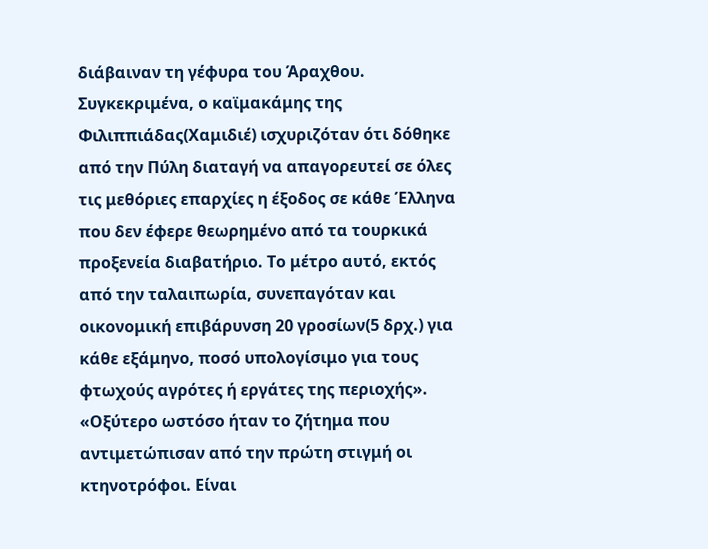διάβαιναν τη γέφυρα του Άραχθου. Συγκεκριμένα, ο καϊμακάμης της Φιλιππιάδας(Χαμιδιέ) ισχυριζόταν ότι δόθηκε από την Πύλη διαταγή να απαγορευτεί σε όλες τις μεθόριες επαρχίες η έξοδος σε κάθε Έλληνα που δεν έφερε θεωρημένο από τα τουρκικά προξενεία διαβατήριο. Το μέτρο αυτό, εκτός από την ταλαιπωρία, συνεπαγόταν και οικονομική επιβάρυνση 20 γροσίων(5 δρχ.) για κάθε εξάμηνο, ποσό υπολογίσιμο για τους φτωχούς αγρότες ή εργάτες της περιοχής».
«Οξύτερο ωστόσο ήταν το ζήτημα που αντιμετώπισαν από την πρώτη στιγμή οι κτηνοτρόφοι. Είναι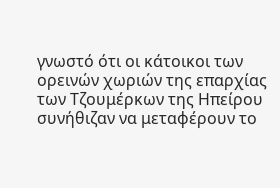γνωστό ότι οι κάτοικοι των ορεινών χωριών της επαρχίας των Τζουμέρκων της Ηπείρου συνήθιζαν να μεταφέρουν το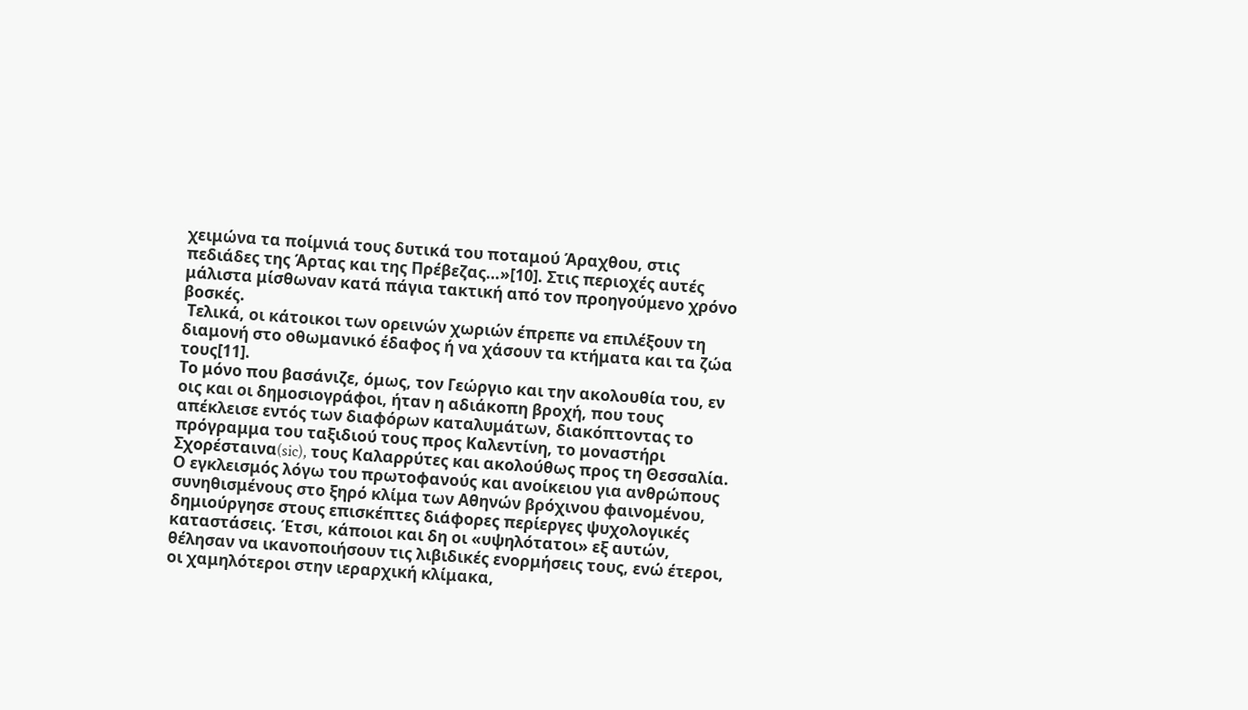χειμώνα τα ποίμνιά τους δυτικά του ποταμού Άραχθου, στις πεδιάδες της Άρτας και της Πρέβεζας…»[10]. Στις περιοχές αυτές μάλιστα μίσθωναν κατά πάγια τακτική από τον προηγούμενο χρόνο βοσκές.
 Τελικά, οι κάτοικοι των ορεινών χωριών έπρεπε να επιλέξουν τη διαμονή στο οθωμανικό έδαφος ή να χάσουν τα κτήματα και τα ζώα τους[11].
Το μόνο που βασάνιζε, όμως, τον Γεώργιο και την ακολουθία του, εν οις και οι δημοσιογράφοι, ήταν η αδιάκοπη βροχή, που τους  απέκλεισε εντός των διαφόρων καταλυμάτων, διακόπτοντας το πρόγραμμα του ταξιδιού τους προς Καλεντίνη, το μοναστήρι Σχορέσταινα(sic), τους Καλαρρύτες και ακολούθως προς τη Θεσσαλία. Ο εγκλεισμός λόγω του πρωτοφανούς και ανοίκειου για ανθρώπους συνηθισμένους στο ξηρό κλίμα των Αθηνών βρόχινου φαινομένου, δημιούργησε στους επισκέπτες διάφορες περίεργες ψυχολογικές καταστάσεις. Έτσι, κάποιοι και δη οι «υψηλότατοι» εξ αυτών, θέλησαν να ικανοποιήσουν τις λιβιδικές ενορμήσεις τους, ενώ έτεροι, οι χαμηλότεροι στην ιεραρχική κλίμακα,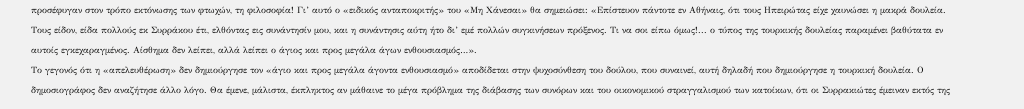προσέφυγαν στον τρόπο εκτόνωσης των φτωχών, τη φιλοσοφία! Γι’ αυτό ο «ειδικός ανταποκριτής» του «Μη Χάνεσαι» θα σημειώσει: «Επίστευον πάντοτε εν Αθήναις, ότι τους Ηπειρώτας είχε χαυνώσει η μακρά δουλεία. Τους είδον, είδα πολλούς εκ Συρράκου έτι, ελθόντας εις συνάντησίν μου, και η συνάντησις αύτη ήτο δι’ εμέ πολλών συγκινήσεων πρόξενος. Τι να σοι είπω όμως!... ο τύπος της τουρκικής δουλείας παραμένει βαθύτατα εν αυτοίς εγκεχαραγμένος. Αίσθημα δεν λείπει, αλλά λείπει ο άγιος και προς μεγάλα άγων ενθουσιασμός…».
Το γεγονός ότι η «απελευθέρωση» δεν δημιούργησε τον «άγιο και προς μεγάλα άγοντα ενθουσιασμό» αποδίδεται στην ψυχοσύνθεση του δούλου, που συναινεί, αυτή δηλαδή που δημιούργησε η τουρκική δουλεία. Ο δημοσιογράφος δεν αναζήτησε άλλο λόγο. Θα έμενε, μάλιστα, έκπληκτος αν μάθαινε το μέγα πρόβλημα της διάβασης των συνόρων και του οικονομικού στραγγαλισμού των κατοίκων, ότι οι Συρρακιώτες έμειναν εκτός της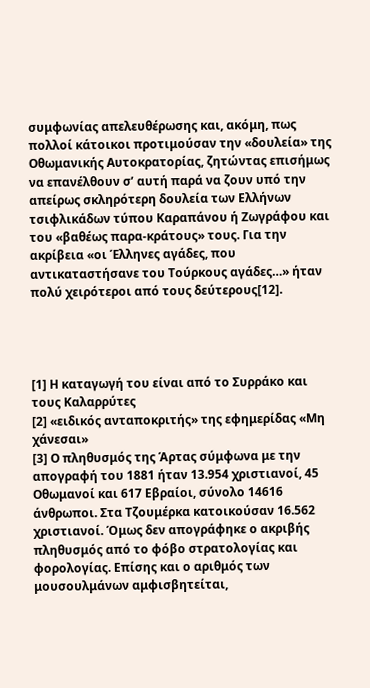συμφωνίας απελευθέρωσης και, ακόμη, πως πολλοί κάτοικοι προτιμούσαν την «δουλεία» της Οθωμανικής Αυτοκρατορίας, ζητώντας επισήμως να επανέλθουν σ’ αυτή παρά να ζουν υπό την απείρως σκληρότερη δουλεία των Ελλήνων τσιφλικάδων τύπου Καραπάνου ή Ζωγράφου και του «βαθέως παρα-κράτους» τους. Για την ακρίβεια «οι Έλληνες αγάδες, που αντικαταστήσανε του Τούρκους αγάδες…» ήταν πολύ χειρότεροι από τους δεύτερους[12].




[1] Η καταγωγή του είναι από το Συρράκο και τους Καλαρρύτες
[2] «ειδικός ανταποκριτής» της εφημερίδας «Μη χάνεσαι»
[3] Ο πληθυσμός της Άρτας σύμφωνα με την απογραφή του 1881 ήταν 13.954 χριστιανοί, 45 Οθωμανοί και 617 Εβραίοι, σύνολο 14616 άνθρωποι. Στα Τζουμέρκα κατοικούσαν 16.562 χριστιανοί. Όμως δεν απογράφηκε ο ακριβής πληθυσμός από το φόβο στρατολογίας και φορολογίας. Επίσης και ο αριθμός των μουσουλμάνων αμφισβητείται,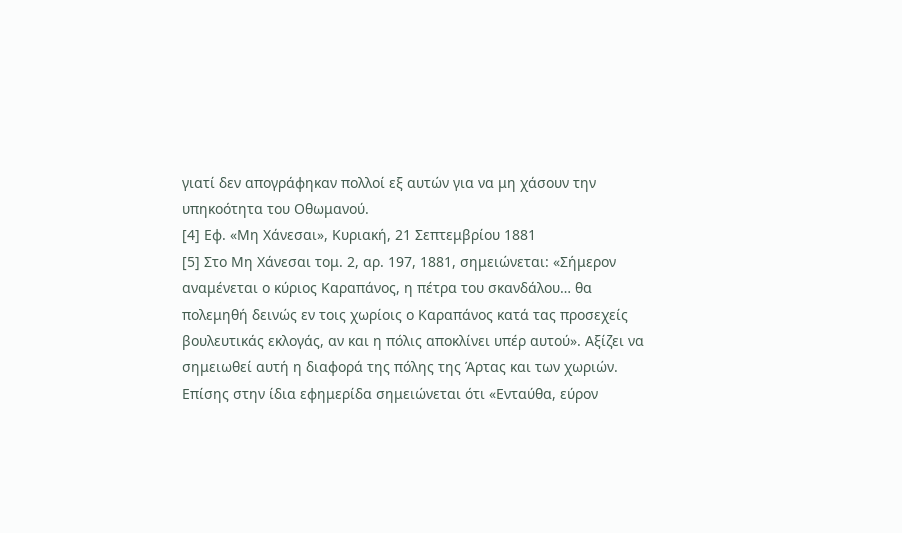γιατί δεν απογράφηκαν πολλοί εξ αυτών για να μη χάσουν την υπηκοότητα του Οθωμανού.
[4] Εφ. «Μη Χάνεσαι», Κυριακή, 21 Σεπτεμβρίου 1881
[5] Στο Μη Χάνεσαι τομ. 2, αρ. 197, 1881, σημειώνεται: «Σήμερον αναμένεται ο κύριος Καραπάνος, η πέτρα του σκανδάλου… θα πολεμηθή δεινώς εν τοις χωρίοις ο Καραπάνος κατά τας προσεχείς βουλευτικάς εκλογάς, αν και η πόλις αποκλίνει υπέρ αυτού». Αξίζει να σημειωθεί αυτή η διαφορά της πόλης της Άρτας και των χωριών. Επίσης στην ίδια εφημερίδα σημειώνεται ότι «Ενταύθα, εύρον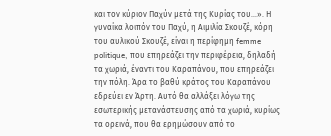και τον κύριον Παχύν μετά της Κυρίας του…». Η γυναίκα λοιπόν του Παχύ, η Αιμιλία Σκουζέ, κόρη του αυλικού Σκουζέ, είναι η περίφημη femme politique, που επηρεάζει την περιφέρεια, δηλαδή τα χωριά, έναντι του Καραπάνου, που επηρεάζει την πόλη. Άρα το βαθύ κράτος του Καραπάνου εδρεύει εν Άρτη. Αυτό θα αλλάξει λόγω της εσωτερικής μετανάστευσης από τα χωριά, κυρίως τα ορεινά, που θα ερημώσουν από το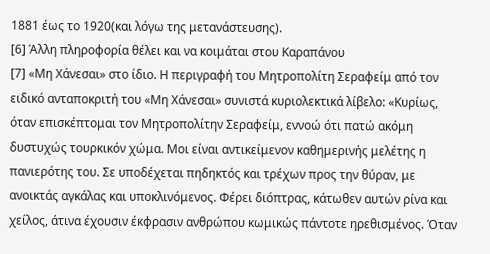1881 έως το 1920(και λόγω της μετανάστευσης).
[6] Άλλη πληροφορία θέλει και να κοιμάται στου Καραπάνου
[7] «Μη Χάνεσαι» στο ίδιο. Η περιγραφή του Μητροπολίτη Σεραφείμ από τον ειδικό ανταποκριτή του «Μη Χάνεσαι» συνιστά κυριολεκτικά λίβελο: «Κυρίως, όταν επισκέπτομαι τον Μητροπολίτην Σεραφείμ, εννοώ ότι πατώ ακόμη δυστυχώς τουρκικόν χώμα. Μοι είναι αντικείμενον καθημερινής μελέτης η πανιερότης του. Σε υποδέχεται πηδηκτός και τρέχων προς την θύραν, με ανοικτάς αγκάλας και υποκλινόμενος. Φέρει διόπτρας, κάτωθεν αυτών ρίνα και χείλος, άτινα έχουσιν έκφρασιν ανθρώπου κωμικώς πάντοτε ηρεθισμένος. Όταν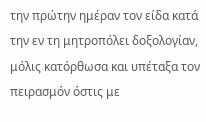την πρώτην ημέραν τον είδα κατά την εν τη μητροπόλει δοξολογίαν, μόλις κατόρθωσα και υπέταξα τον πειρασμόν όστις με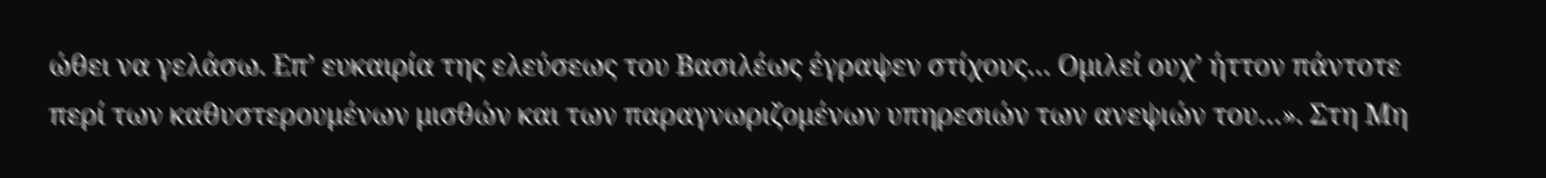ώθει να γελάσω. Επ’ ευκαιρία της ελεύσεως του Βασιλέως έγραψεν στίχους… Ομιλεί ουχ’ ήττον πάντοτε περί των καθυστερουμένων μισθών και των παραγνωριζομένων υπηρεσιών των ανεψιών του…». Στη Μη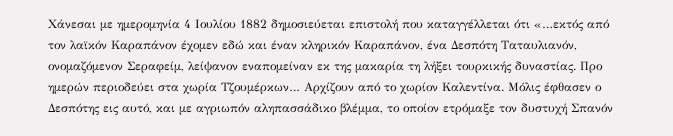Χάνεσαι με ημερομηνία 4 Ιουλίου 1882 δημοσιεύεται επιστολή που καταγγέλλεται ότι «…εκτός από τον λαϊκόν Καραπάνον έχομεν εδώ και έναν κληρικόν Καραπάνον, ένα Δεσπότη Ταταυλιανόν, ονομαζόμενον Σεραφείμ, λείψανον εναπομείναν εκ της μακαρία τη λήξει τουρκικής δυναστίας. Προ ημερών περιοδεύει στα χωρία Τζουμέρκων… Αρχίζουν από το χωρίον Καλεντίνα. Μόλις έφθασεν ο Δεσπότης εις αυτό, και με αγριωπόν αληπασσάδικο βλέμμα, το οποίον ετρόμαξε τον δυστυχή Σπανόν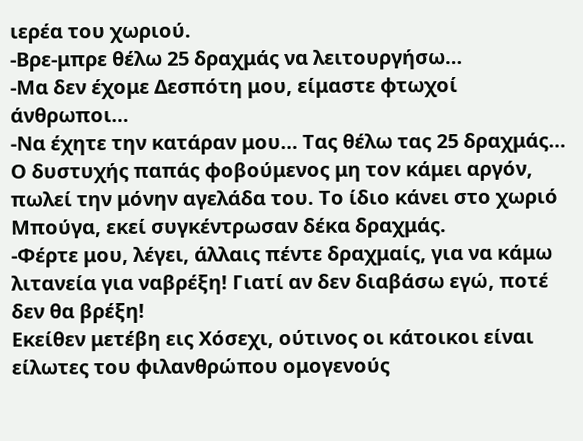ιερέα του χωριού.
-Βρε-μπρε θέλω 25 δραχμάς να λειτουργήσω…
-Μα δεν έχομε Δεσπότη μου, είμαστε φτωχοί άνθρωποι…
-Να έχητε την κατάραν μου… Τας θέλω τας 25 δραχμάς…
Ο δυστυχής παπάς φοβούμενος μη τον κάμει αργόν, πωλεί την μόνην αγελάδα του. Το ίδιο κάνει στο χωριό Μπούγα, εκεί συγκέντρωσαν δέκα δραχμάς.
-Φέρτε μου, λέγει, άλλαις πέντε δραχμαίς, για να κάμω λιτανεία για ναβρέξη! Γιατί αν δεν διαβάσω εγώ, ποτέ δεν θα βρέξη!
Εκείθεν μετέβη εις Χόσεχι, ούτινος οι κάτοικοι είναι είλωτες του φιλανθρώπου ομογενούς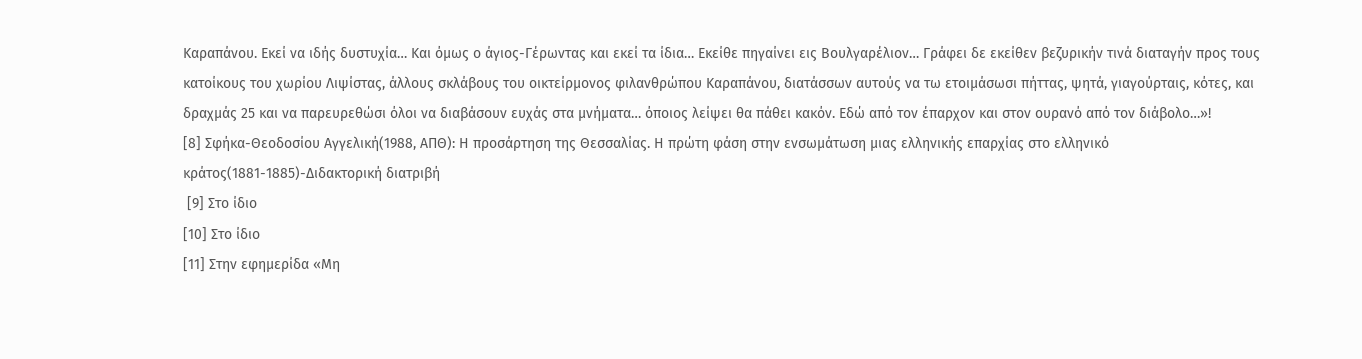Καραπάνου. Εκεί να ιδής δυστυχία… Και όμως ο άγιος-Γέρωντας και εκεί τα ίδια… Εκείθε πηγαίνει εις Βουλγαρέλιον… Γράφει δε εκείθεν βεζυρικήν τινά διαταγήν προς τους κατοίκους του χωρίου Λιψίστας, άλλους σκλάβους του οικτείρμονος φιλανθρώπου Καραπάνου, διατάσσων αυτούς να τω ετοιμάσωσι πήττας, ψητά, γιαγούρταις, κότες, και δραχμάς 25 και να παρευρεθώσι όλοι να διαβάσουν ευχάς στα μνήματα… όποιος λείψει θα πάθει κακόν. Εδώ από τον έπαρχον και στον ουρανό από τον διάβολο…»!
[8] Σφήκα-Θεοδοσίου Αγγελική(1988, ΑΠΘ): Η προσάρτηση της Θεσσαλίας. Η πρώτη φάση στην ενσωμάτωση μιας ελληνικής επαρχίας στο ελληνικό κράτος(1881-1885)-Διδακτορική διατριβή
 [9] Στο ίδιο
[10] Στο ίδιο
[11] Στην εφημερίδα «Μη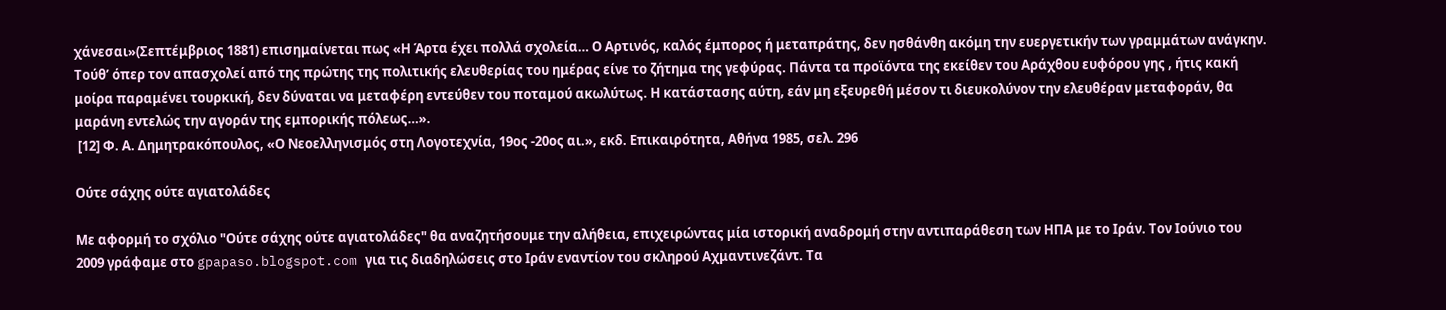χάνεσαι»(Σεπτέμβριος 1881) επισημαίνεται πως «Η Άρτα έχει πολλά σχολεία… Ο Αρτινός, καλός έμπορος ή μεταπράτης, δεν ησθάνθη ακόμη την ευεργετικήν των γραμμάτων ανάγκην. Τούθ’ όπερ τον απασχολεί από της πρώτης της πολιτικής ελευθερίας του ημέρας είνε το ζήτημα της γεφύρας. Πάντα τα προϊόντα της εκείθεν του Αράχθου ευφόρου γης , ήτις κακή μοίρα παραμένει τουρκική, δεν δύναται να μεταφέρη εντεύθεν του ποταμού ακωλύτως. Η κατάστασης αύτη, εάν μη εξευρεθή μέσον τι διευκολύνον την ελευθέραν μεταφοράν, θα μαράνη εντελώς την αγοράν της εμπορικής πόλεως…».
 [12] Φ. Α. Δημητρακόπουλος, «Ο Νεοελληνισμός στη Λογοτεχνία, 19ος -20ος αι.», εκδ. Επικαιρότητα, Αθήνα 1985, σελ. 296

Ούτε σάχης ούτε αγιατολάδες

Με αφορμή το σχόλιο "Ούτε σάχης ούτε αγιατολάδες" θα αναζητήσουμε την αλήθεια, επιχειρώντας μία ιστορική αναδρομή στην αντιπαράθεση των ΗΠΑ με το Ιράν. Τον Ιούνιο του 2009 γράφαμε στο gpapaso.blogspot.com για τις διαδηλώσεις στο Ιράν εναντίον του σκληρού Αχμαντινεζάντ. Τα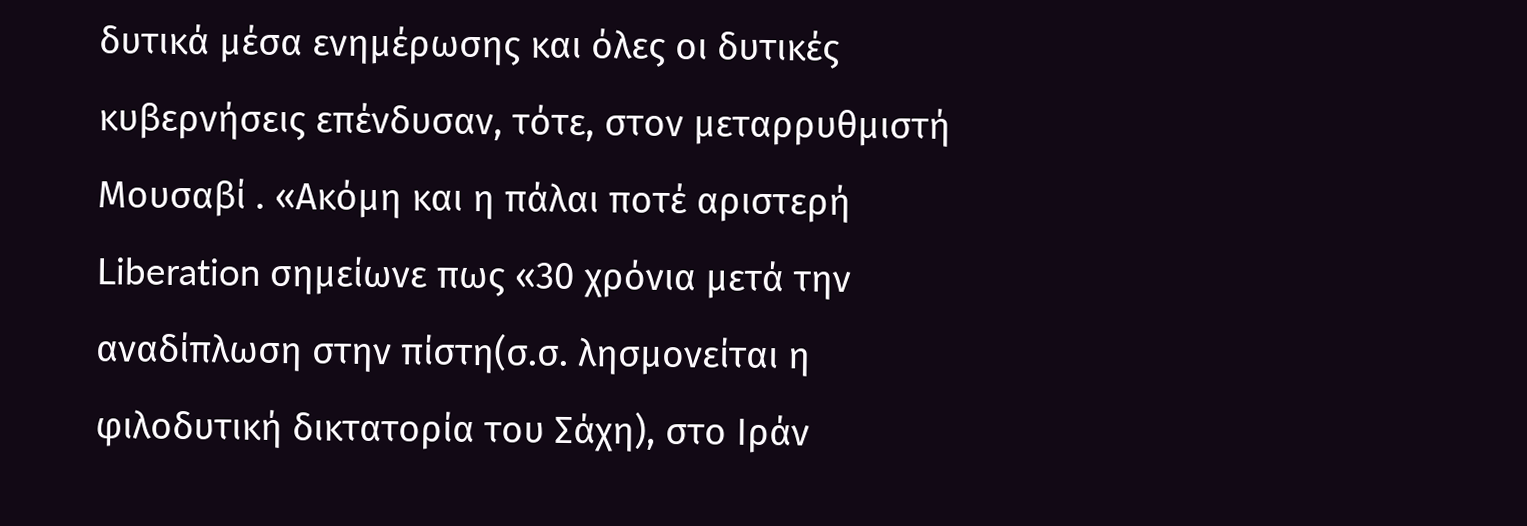δυτικά μέσα ενημέρωσης και όλες οι δυτικές κυβερνήσεις επένδυσαν, τότε, στον μεταρρυθμιστή Μουσαβί . «Ακόμη και η πάλαι ποτέ αριστερή Liberation σημείωνε πως «30 χρόνια μετά την αναδίπλωση στην πίστη(σ.σ. λησμονείται η φιλοδυτική δικτατορία του Σάχη), στο Ιράν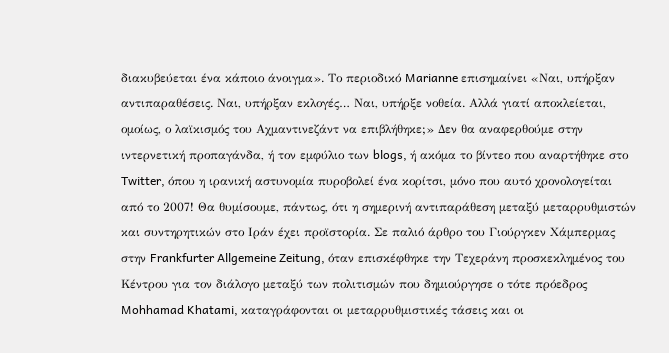διακυβεύεται ένα κάποιο άνοιγμα». Το περιοδικό Marianne επισημαίνει «Ναι, υπήρξαν αντιπαραθέσεις. Ναι, υπήρξαν εκλογές… Ναι, υπήρξε νοθεία. Αλλά γιατί αποκλείεται, ομοίως, ο λαϊκισμός του Αχμαντινεζάντ να επιβλήθηκε;» Δεν θα αναφερθούμε στην ιντερνετική προπαγάνδα, ή τον εμφύλιο των blogs, ή ακόμα το βίντεο που αναρτήθηκε στο Twitter, όπου η ιρανική αστυνομία πυροβολεί ένα κορίτσι, μόνο που αυτό χρονολογείται από το 2007! Θα θυμίσουμε, πάντως, ότι η σημερινή αντιπαράθεση μεταξύ μεταρρυθμιστών και συντηρητικών στο Ιράν έχει προϊστορία. Σε παλιό άρθρο του Γιούργκεν Χάμπερμας στην Frankfurter Allgemeine Zeitung, όταν επισκέφθηκε την Τεχεράνη προσκεκλημένος του Κέντρου για τον διάλογο μεταξύ των πολιτισμών που δημιούργησε ο τότε πρόεδρος Mohhamad Khatami, καταγράφονται οι μεταρρυθμιστικές τάσεις και οι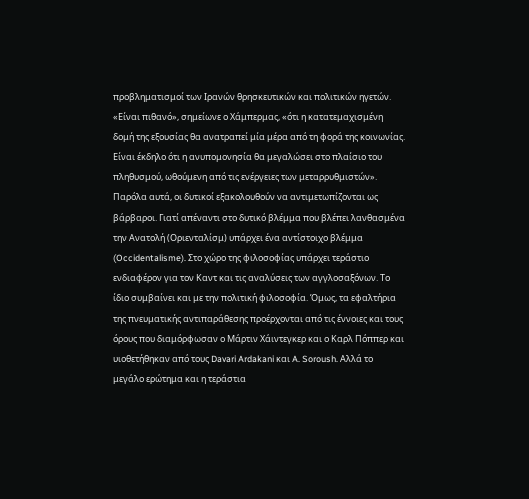προβληματισμοί των Ιρανών θρησκευτικών και πολιτικών ηγετών. «Είναι πιθανό», σημείωνε ο Χάμπερμας, «ότι η κατατεμαχισμένη δομή της εξουσίας θα ανατραπεί μία μέρα από τη φορά της κοινωνίας. Είναι έκδηλο ότι η ανυπομονησία θα μεγαλώσει στο πλαίσιο του πληθυσμού, ωθούμενη από τις ενέργειες των μεταρρυθμιστών». Παρόλα αυτά, οι δυτικοί εξακολουθούν να αντιμετωπίζονται ως βάρβαροι. Γιατί απέναντι στο δυτικό βλέμμα που βλέπει λανθασμένα την Ανατολή (Οριενταλίσμ) υπάρχει ένα αντίστοιχο βλέμμα (Occidentalisme). Στο χώρο της φιλοσοφίας υπάρχει τεράστιο ενδιαφέρον για τον Καντ και τις αναλύσεις των αγγλοσαξόνων. Το ίδιο συμβαίνει και με την πολιτική φιλοσοφία. Όμως, τα εφαλτήρια της πνευματικής αντιπαράθεσης προέρχονται από τις έννοιες και τους όρους που διαμόρφωσαν ο Μάρτιν Χάιντεγκερ και ο Καρλ Πόππερ και υιοθετήθηκαν από τους Davari Ardakani και A. Soroush. Αλλά το μεγάλο ερώτημα και η τεράστια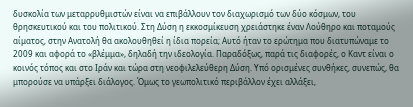δυσκολία των μεταρρυθμιστών είναι να επιβάλλουν τον διαχωρισμό των δύο κόσμων, του θρησκευτικού και του πολιτικού. Στη Δύση η εκκοσμίκευση χρειάστηκε έναν Λούθηρο και ποταμούς αίματος, στην Ανατολή θα ακολουθηθεί η ίδια πορεία; Αυτό ήταν το ερώτημα που διατυπώναμε το 2009 και αφορά το «βλέμμα», δηλαδή την ιδεολογία. Παραδόξως, παρά τις διαφορές, ο Καντ είναι ο κοινός τόπος και στο Ιράν και τώρα στη νεοφιλελεύθερη Δύση. Υπό ορισμένες συνθήκες, συνεπώς, θα μπορούσε να υπάρξει διάλογος. Όμως το γεωπολιτικό περιβάλλον έχει αλλάξει,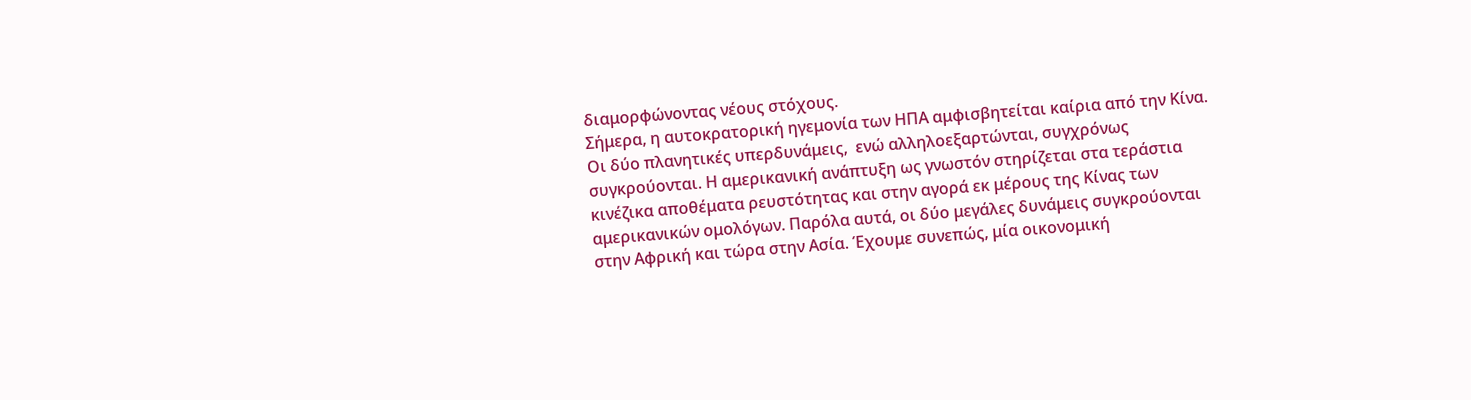διαμορφώνοντας νέους στόχους.
Σήμερα, η αυτοκρατορική ηγεμονία των ΗΠΑ αμφισβητείται καίρια από την Κίνα. Οι δύο πλανητικές υπερδυνάμεις,  ενώ αλληλοεξαρτώνται, συγχρόνως συγκρούονται. Η αμερικανική ανάπτυξη ως γνωστόν στηρίζεται στα τεράστια κινέζικα αποθέματα ρευστότητας και στην αγορά εκ μέρους της Κίνας των αμερικανικών ομολόγων. Παρόλα αυτά, οι δύο μεγάλες δυνάμεις συγκρούονται στην Αφρική και τώρα στην Ασία. Έχουμε συνεπώς, μία οικονομική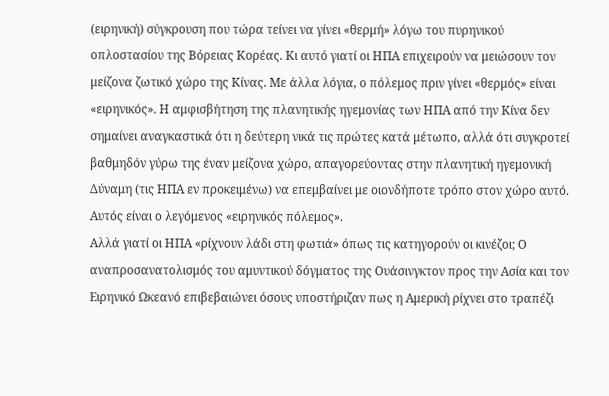(ειρηνική) σύγκρουση που τώρα τείνει να γίνει «θερμή» λόγω του πυρηνικού οπλοστασίου της Βόρειας Κορέας. Κι αυτό γιατί οι ΗΠΑ επιχειρούν να μειώσουν τον μείζονα ζωτικό χώρο της Κίνας. Με άλλα λόγια, ο πόλεμος πριν γίνει «θερμός» είναι «ειρηνικός». Η αμφισβήτηση της πλανητικής ηγεμονίας των ΗΠΑ από την Κίνα δεν σημαίνει αναγκαστικά ότι η δεύτερη νικά τις πρώτες κατά μέτωπο, αλλά ότι συγκροτεί βαθμηδόν γύρω της έναν μείζονα χώρο, απαγορεύοντας στην πλανητική ηγεμονική Δύναμη (τις ΗΠΑ εν προκειμένω) να επεμβαίνει με οιονδήποτε τρόπο στον χώρο αυτό. Αυτός είναι ο λεγόμενος «ειρηνικός πόλεμος».
Αλλά γιατί οι ΗΠΑ «ρίχνουν λάδι στη φωτιά» όπως τις κατηγορούν οι κινέζοι; Ο αναπροσανατολισμός του αμυντικού δόγματος της Ουάσινγκτον προς την Ασία και τον Ειρηνικό Ωκεανό επιβεβαιώνει όσους υποστήριζαν πως η Αμερική ρίχνει στο τραπέζι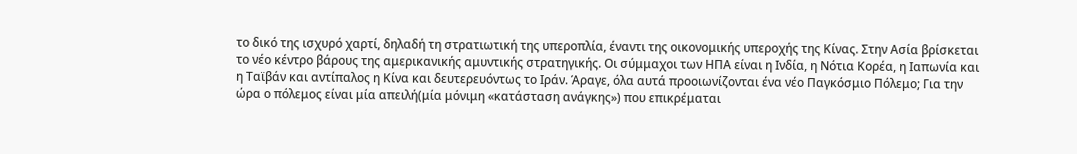το δικό της ισχυρό χαρτί, δηλαδή τη στρατιωτική της υπεροπλία, έναντι της οικονομικής υπεροχής της Κίνας. Στην Ασία βρίσκεται το νέο κέντρο βάρους της αμερικανικής αμυντικής στρατηγικής. Οι σύμμαχοι των ΗΠΑ είναι η Ινδία, η Νότια Κορέα, η Ιαπωνία και η Ταϊβάν και αντίπαλος η Κίνα και δευτερευόντως το Ιράν. Άραγε, όλα αυτά προοιωνίζονται ένα νέο Παγκόσμιο Πόλεμο; Για την ώρα ο πόλεμος είναι μία απειλή(μία μόνιμη «κατάσταση ανάγκης») που επικρέμαται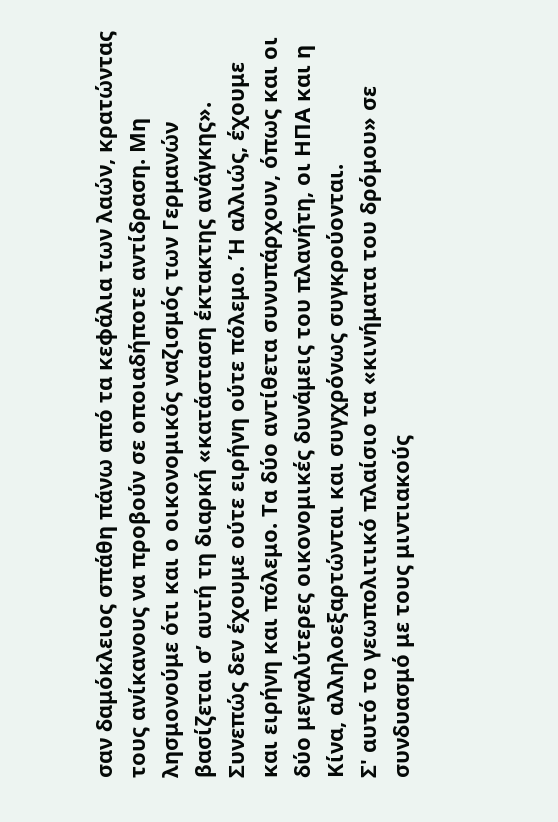σαν δαμόκλειος σπάθη πάνω από τα κεφάλια των λαών, κρατώντας τους ανίκανους να προβούν σε οποιαδήποτε αντίδραση. Μη λησμονούμε ότι και ο οικονομικός ναζισμός των Γερμανών βασίζεται σ’ αυτή τη διαρκή «κατάσταση έκτακτης ανάγκης». Συνεπώς δεν έχουμε ούτε ειρήνη ούτε πόλεμο. Ή αλλιώς, έχουμε και ειρήνη και πόλεμο. Τα δύο αντίθετα συνυπάρχουν, όπως και οι δύο μεγαλύτερες οικονομικές δυνάμεις του πλανήτη, οι ΗΠΑ και η Κίνα, αλληλοεξαρτώνται και συγχρόνως συγκρούονται.
Σ' αυτό το γεωπολιτικό πλαίσιο τα «κινήματα του δρόμου» σε συνδυασμό με τους μιντιακούς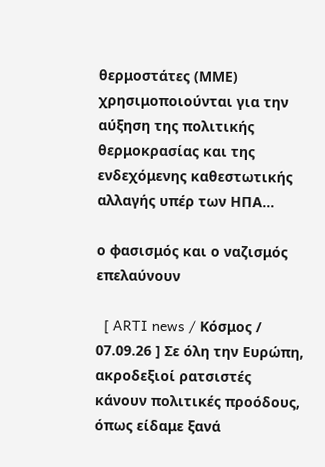θερμοστάτες (ΜΜΕ) χρησιμοποιούνται για την αύξηση της πολιτικής θερμοκρασίας και της ενδεχόμενης καθεστωτικής αλλαγής υπέρ των ΗΠΑ…

ο φασισμός και ο ναζισμός επελαύνουν

  [ ARTI news / Κόσμος / 07.09.26 ] Σε όλη την Ευρώπη, ακροδεξιοί ρατσιστές κάνουν πολιτικές προόδους, όπως είδαμε ξανά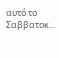αυτό το Σαββατοκ...